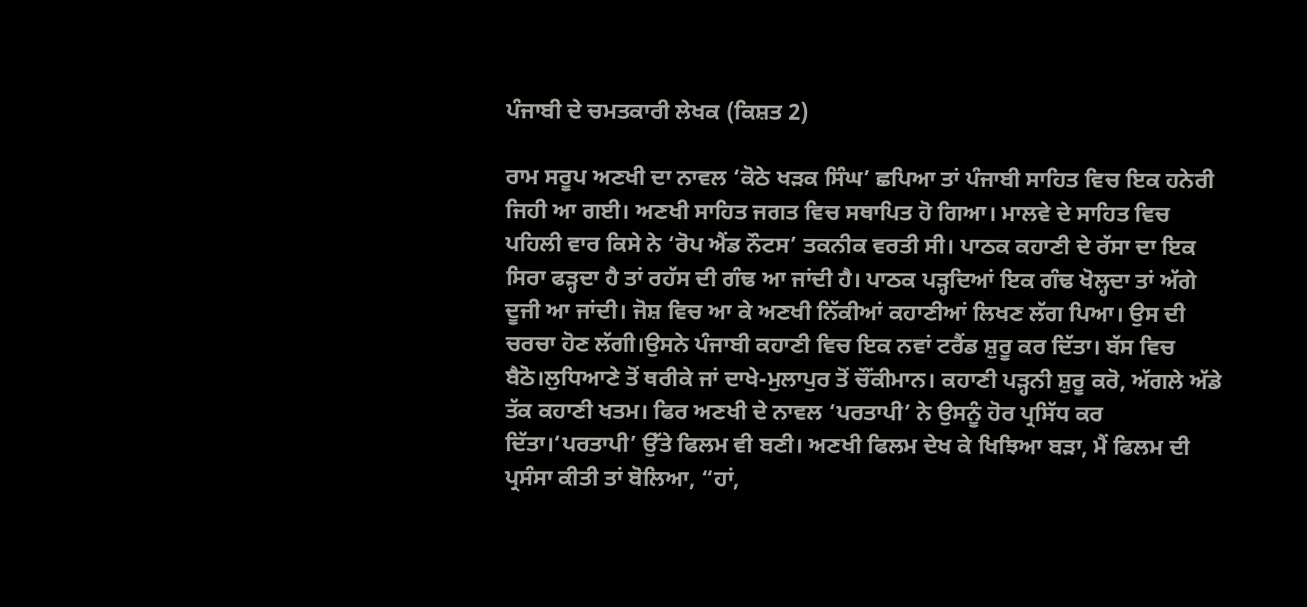ਪੰਜਾਬੀ ਦੇ ਚਮਤਕਾਰੀ ਲੇਖਕ (ਕਿਸ਼ਤ 2)

ਰਾਮ ਸਰੂਪ ਅਣਖੀ ਦਾ ਨਾਵਲ ‘ਕੋਠੇ ਖੜਕ ਸਿੰਘ’ ਛਪਿਆ ਤਾਂ ਪੰਜਾਬੀ ਸਾਹਿਤ ਵਿਚ ਇਕ ਹਨੇਰੀ ਜਿਹੀ ਆ ਗਈ। ਅਣਖੀ ਸਾਹਿਤ ਜਗਤ ਵਿਚ ਸਥਾਪਿਤ ਹੋ ਗਿਆ। ਮਾਲਵੇ ਦੇ ਸਾਹਿਤ ਵਿਚ ਪਹਿਲੀ ਵਾਰ ਕਿਸੇ ਨੇ ‘ਰੋਪ ਐਂਡ ਨੌਟਸ’ ਤਕਨੀਕ ਵਰਤੀ ਸੀ। ਪਾਠਕ ਕਹਾਣੀ ਦੇ ਰੱਸਾ ਦਾ ਇਕ ਸਿਰਾ ਫੜ੍ਹਦਾ ਹੈ ਤਾਂ ਰਹੱਸ ਦੀ ਗੰਢ ਆ ਜਾਂਦੀ ਹੈ। ਪਾਠਕ ਪੜ੍ਹਦਿਆਂ ਇਕ ਗੰਢ ਖੋਲ੍ਹਦਾ ਤਾਂ ਅੱਗੇ ਦੂਜੀ ਆ ਜਾਂਦੀ। ਜੋਸ਼ ਵਿਚ ਆ ਕੇ ਅਣਖੀ ਨਿੱਕੀਆਂ ਕਹਾਣੀਆਂ ਲਿਖਣ ਲੱਗ ਪਿਆ। ਉਸ ਦੀ ਚਰਚਾ ਹੋਣ ਲੱਗੀ।ਉਸਨੇ ਪੰਜਾਬੀ ਕਹਾਣੀ ਵਿਚ ਇਕ ਨਵਾਂ ਟਰੈਂਡ ਸ਼ੁਰੂ ਕਰ ਦਿੱਤਾ। ਬੱਸ ਵਿਚ ਬੈਠੋ।ਲੁਧਿਆਣੇ ਤੋਂ ਥਰੀਕੇ ਜਾਂ ਦਾਖੇ-ਮੁਲਾਪੁਰ ਤੋਂ ਚੌਂਕੀਮਾਨ। ਕਹਾਣੀ ਪੜ੍ਹਨੀ ਸ਼ੁਰੂ ਕਰੋ, ਅੱਗਲੇ ਅੱਡੇ ਤੱਕ ਕਹਾਣੀ ਖਤਮ। ਫਿਰ ਅਣਖੀ ਦੇ ਨਾਵਲ ‘ਪਰਤਾਪੀ’ ਨੇ ਉਸਨੂੰ ਹੋਰ ਪ੍ਰਸਿੱਧ ਕਰ ਦਿੱਤਾ।‘ਪਰਤਾਪੀ’ ਉੱਤੇ ਫਿਲਮ ਵੀ ਬਣੀ। ਅਣਖੀ ਫਿਲਮ ਦੇਖ ਕੇ ਖਿਝਿਆ ਬੜਾ, ਮੈਂ ਫਿਲਮ ਦੀ ਪ੍ਰਸੰਸਾ ਕੀਤੀ ਤਾਂ ਬੋਲਿਆ, “ਹਾਂ,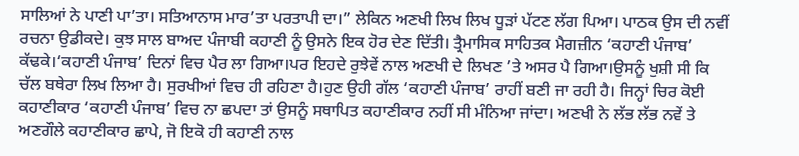ਸਾਲਿਆਂ ਨੇ ਪਾਣੀ ਪਾ’ਤਾ। ਸਤਿਆਨਾਸ ਮਾਰ’ਤਾ ਪਰਤਾਪੀ ਦਾ।” ਲੇਕਿਨ ਅਣਖੀ ਲਿਖ ਲਿਖ ਧੂੜਾਂ ਪੱਟਣ ਲੱਗ ਪਿਆ। ਪਾਠਕ ਉਸ ਦੀ ਨਵੀਂ ਰਚਨਾ ਉਡੀਕਦੇ। ਕੁਝ ਸਾਲ ਬਾਅਦ ਪੰਜਾਬੀ ਕਹਾਣੀ ਨੂੰ ਉਸਨੇ ਇਕ ਹੋਰ ਦੇਣ ਦਿੱਤੀ। ਤ੍ਰੈਮਾਸਿਕ ਸਾਹਿਤਕ ਮੈਗਜ਼ੀਨ ‘ਕਹਾਣੀ ਪੰਜਾਬ’ ਕੱਢਕੇ।‘ਕਹਾਣੀ ਪੰਜਾਬ’ ਦਿਨਾਂ ਵਿਚ ਪੈਰ ਲਾ ਗਿਆ।ਪਰ ਇਹਦੇ ਰੁਝੇਵੇਂ ਨਾਲ ਅਣਖੀ ਦੇ ਲਿਖਣ ’ਤੇ ਅਸਰ ਪੈ ਗਿਆ।ਉਸਨੂੰ ਖੁਸ਼ੀ ਸੀ ਕਿ ਚੱਲ ਬਥੇਰਾ ਲਿਖ ਲਿਆ ਹੈ। ਸੁਰਖੀਆਂ ਵਿਚ ਹੀ ਰਹਿਣਾ ਹੈ।ਹੁਣ ਉਹੀ ਗੱਲ ‘ਕਹਾਣੀ ਪੰਜਾਬ’ ਰਾਹੀਂ ਬਣੀ ਜਾ ਰਹੀ ਹੈ। ਜਿਨ੍ਹਾਂ ਚਿਰ ਕੋਈ ਕਹਾਣੀਕਾਰ ‘ਕਹਾਣੀ ਪੰਜਾਬ’ ਵਿਚ ਨਾ ਛਪਦਾ ਤਾਂ ਉਸਨੂੰ ਸਥਾਪਿਤ ਕਹਾਣੀਕਾਰ ਨਹੀਂ ਸੀ ਮੰਨਿਆ ਜਾਂਦਾ। ਅਣਖੀ ਨੇ ਲੱਭ ਲੱਭ ਨਵੇਂ ਤੇ ਅਣਗੌਲੇ ਕਹਾਣੀਕਾਰ ਛਾਪੇ, ਜੋ ਇਕੋ ਹੀ ਕਹਾਣੀ ਨਾਲ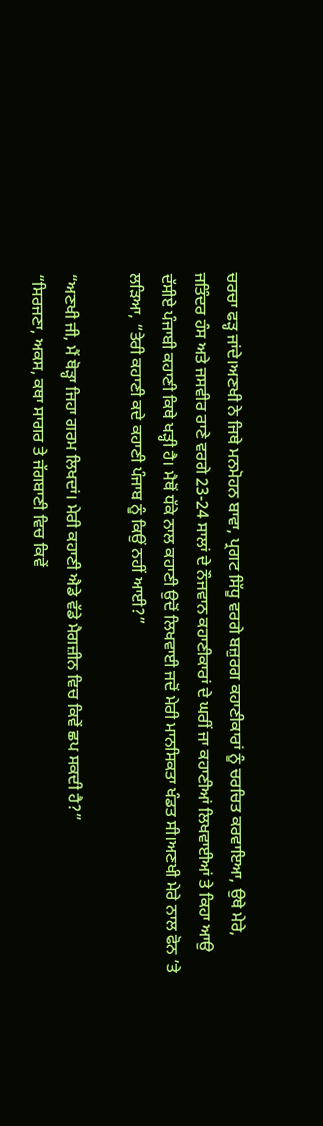ਚਰਚਾ ਫੜ੍ਹ ਜਾਂਦੇ।ਅਣਖੀ ਨੇ ਜਿਥੇ ਮਨਮੋਹਨ ਬਾਵਾ, ਪ੍ਰਗਟ ਸਿੱਧੂ ਵਰਗੇ ਬਜ਼ੁਰਗ ਕਹਾਣੀਕਾਰਾਂ ਨੂੰ ਚਰਚਿਤ ਕਰਵਾਇਆ, ਉਥੇ ਮੇਰੇ, ਜਤਿੰਦਰ ਹੰਸ ਅਤੇ ਜਸਵੀਰ ਰਾਣੇ ਵਰਗੇ 23-24 ਸਾਲਾਂ ਦੇ ਨੌਜਵਾਨ ਕਹਾਣੀਕਾਰਾਂ ਦੇ ਘਰੀਂ ਜਾ ਕਹਾਣੀਆਂ ਲਿਖਵਾਈਆਂ ਤੇ ਕਿਹਾ ਆਉ ਦੱਸੀਏ ਪੰਜਾਬੀ ਕਹਾਣੀ ਕਿਥੇ ਖੜ੍ਹੀ ਹੈ। ਮੈਥੋਂ ਧੱਕੇ ਨਾਲ ਕਹਾਣੀ ਉਦੋਂ ਲਿਖਵਾਈ ਜਦੋਂ ਮੇਰੀ ਮਾਨਸਿਕਤਾ ਖੰਡਤ ਸੀ।ਅਣਖੀ ਮੇਰੇ ਨਾਲ ਫੋਨ ’ਤੇ ਲੜਿਆ, “ਤੇਰੀ ਕਹਾਣੀ ਕਦੇ ਕਹਾਣੀ ਪੰਜਾਬ ਨੂੰ ਕਿਉਂ ਨਹੀਂ ਆਈ?”

“ਅਣਖੀ ਜੀ, ਮੈਂ ਥੋੜ੍ਹਾ ਜਿਹਾ ਗਰਮ ਲਿਖਦਾਂ। ਮੇਰੀ ਕਹਾਣੀ ਐਡੇ ਵੱਡੇ ਮੈਗਜ਼ੀਨ ਵਿਚ ਕਿਵੇਂ ਛਪ ਸਕਦੀ ਹੈ?”
“ਸਿਰਜਣਾ, ਅਕਸ, ਕਥਾ ਸਾਗਰ ਤੇ ਜੱਗਬਾਣੀ ਵਿਚ ਕਿਵੇਂ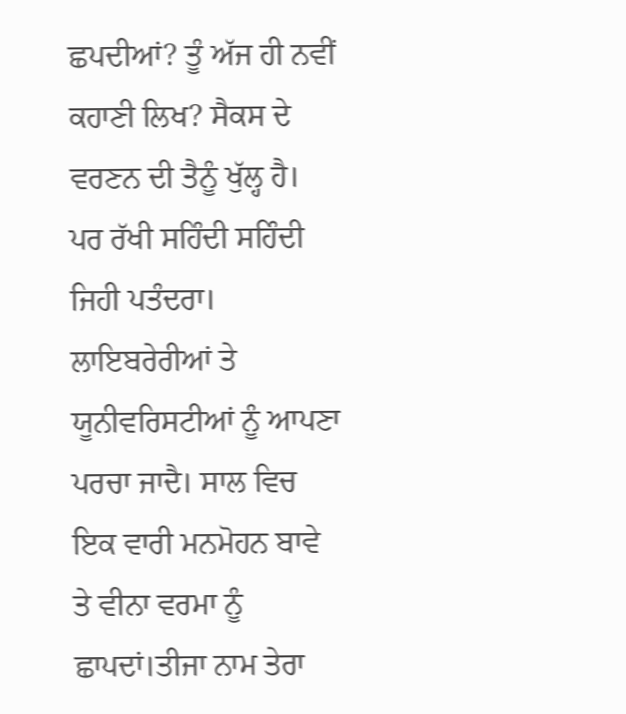ਛਪਦੀਆਂ? ਤੂੰ ਅੱਜ ਹੀ ਨਵੀਂ ਕਹਾਣੀ ਲਿਖ? ਸੈਕਸ ਦੇ ਵਰਣਨ ਦੀ ਤੈਨੂੰ ਖੁੱਲ੍ਹ ਹੈ। ਪਰ ਰੱਖੀ ਸਹਿੰਦੀ ਸਹਿੰਦੀ ਜਿਹੀ ਪਤੰਦਰਾ। ਲਾਇਬਰੇਰੀਆਂ ਤੇ ਯੂਨੀਵਰਿਸਟੀਆਂ ਨੂੰ ਆਪਣਾ ਪਰਚਾ ਜਾਦੈ। ਸਾਲ ਵਿਚ ਇਕ ਵਾਰੀ ਮਨਮੋਹਨ ਬਾਵੇ ਤੇ ਵੀਨਾ ਵਰਮਾ ਨੂੰ ਛਾਪਦਾਂ।ਤੀਜਾ ਨਾਮ ਤੇਰਾ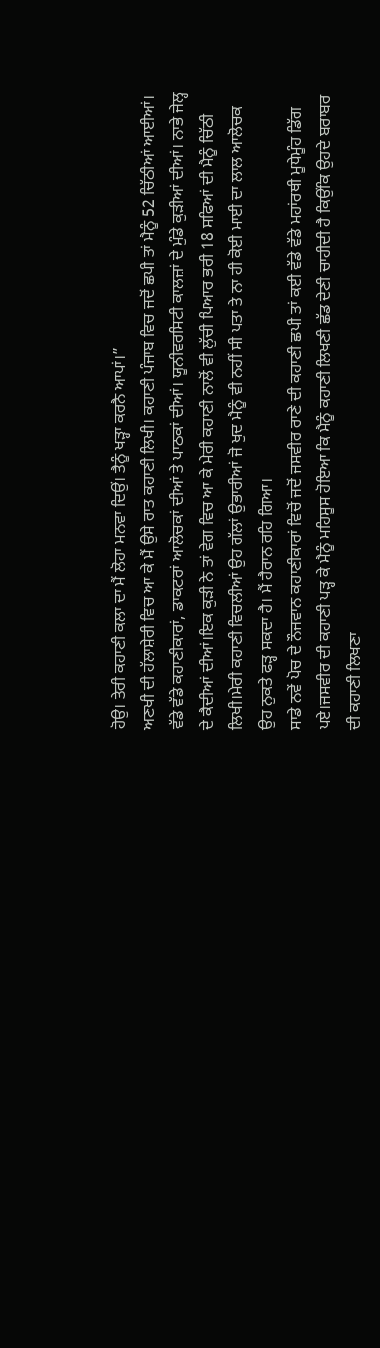ਹੋਉ। ਤੇਰੀ ਕਹਾਣੀ ਕਲਾ ਦਾ ਮੈਂ ਲੋਹਾ ਮਨਵਾ ਦਿਉਂ। ਤੈਨੂੰ ਖੜ੍ਹਾ ਕਰਨੈ ਆਪਾਂ।”
ਅਣਖੀ ਦੀ ਹੱਲਾਸ਼ੇਰੀ ਵਿਚ ਆ ਕੇ ਮੈਂ ਉਸੇ ਰਾਤ ਕਹਾਣੀ ਲਿਖੀ। ਕਹਾਣੀ ਪੰਜਾਬ ਵਿਚ ਜਦੋਂ ਛਪੀ ਤਾਂ ਮੈਨੂੰ 52 ਚਿੱਠੀਆਂ ਆਈਆਂ। ਵੱਡੇ ਵੱਡੇ ਕਹਾਣੀਕਾਰਾਂ, ਡਾਕਟਰਾਂ ਆਲੋਚਕਾਂ ਦੀਆਂ ਤੇ ਪਾਠਕਾਂ ਦੀਆਂ। ਯੂਨੀਵਰਸਿਟੀ ਕਾਲਜ਼ਾਂ ਦੇ ਮੁੰਡੇ ਕੁੜੀਆਂ ਦੀਆਂ। ਨਾਭੇ ਜੇਲ੍ਹ ਦੇ ਕੈਦੀਆਂ ਦੀਆਂ।ਇਕ ਕੁੜੀ ਨੇ ਤਾਂ ਵੇਗ ਵਿਚ ਆ ਕੇ ਮੇਰੀ ਕਹਾਣੀ ਨਾਲੋਂ ਵੀ ਲੁੱਚੀ ਪਿਆਰ ਭਰੀ 18 ਸਫਿਆਂ ਦੀ ਮੈਨੂੰ ਚਿੱਠੀ ਲਿਖੀ।ਮੇਰੀ ਕਹਾਣੀ ਵਿਚਲੀਆਂ ਉਹ ਗੱਲਾਂ ਉਭਾਰੀਆਂ ਜੋ ਖੁਦ ਮੈਨੂੰ ਵੀ ਨਹੀਂ ਸੀ ਪਤਾ ਤੇ ਨਾ ਹੀ ਕੋਈ ਮਾਈ ਦਾ ਲਾਲ ਆਲੋਚਕ ਉਹ ਨੁਕਤੇ ਫੜ੍ਹ ਸਕਦਾ ਹੈ। ਮੈਂ ਹੈਰਾਨ ਰਹਿ ਗਿਆ।
ਸਾਡੇ ਨਵੇਂ ਪੋਚ ਦੇ ਨੌਜਵਾਨ ਕਹਾਣੀਕਾਰਾਂ ਵਿਚੋਂ ਜਦੋਂ ਜਸਵੀਰ ਰਾਣੇ ਦੀ ਕਹਾਣੀ ਛਪੀ ਤਾਂ ਕਈ ਵੱਡੇ ਵੱਡੇ ਮਹਾਂਰਥੀ ਮੂਧੇਮੂੰਹ ਡਿੱਗ ਪਏ।ਜਸਵੀਰ ਦੀ ਕਹਾਣੀ ਪੜ੍ਹ ਕੇ ਮੈਨੂੰ ਮਹਿਸੂਸ ਹੋਇਆ ਕਿ ਮੈਨੂੰ ਕਹਾਣੀ ਲਿਖਣੀ ਛੱਡ ਦੇਣੀ ਚਾਹੀਦੀ ਹੈ ਕਿਉਂਕਿ ਉਹਦੇ ਬਰਾਬਰ ਦੀ ਕਹਾਣੀ ਲਿਖਣਾ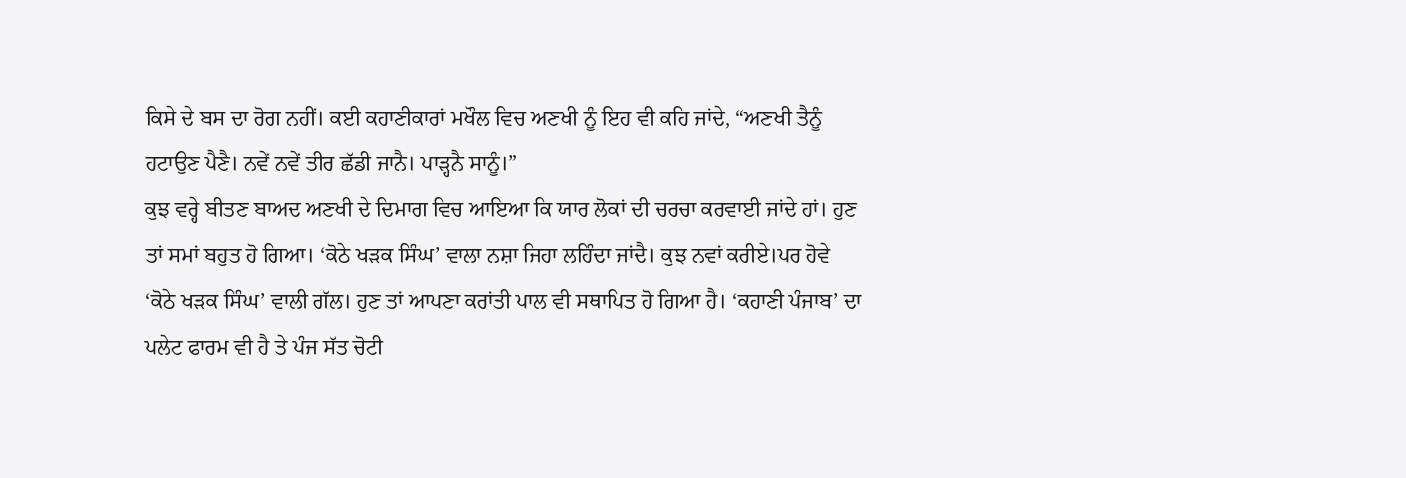ਕਿਸੇ ਦੇ ਬਸ ਦਾ ਰੋਗ ਨਹੀਂ। ਕਈ ਕਹਾਣੀਕਾਰਾਂ ਮਖੌਲ ਵਿਚ ਅਣਖੀ ਨੂੰ ਇਹ ਵੀ ਕਹਿ ਜਾਂਦੇ, “ਅਣਖੀ ਤੈਨੂੰ ਹਟਾਉਣ ਪੈਣੈ। ਨਵੇਂ ਨਵੇਂ ਤੀਰ ਛੱਡੀ ਜਾਨੈ। ਪਾੜ੍ਹਨੈ ਸਾਨੂੰ।”
ਕੁਝ ਵਰ੍ਹੇ ਬੀਤਣ ਬਾਅਦ ਅਣਖੀ ਦੇ ਦਿਮਾਗ ਵਿਚ ਆਇਆ ਕਿ ਯਾਰ ਲੋਕਾਂ ਦੀ ਚਰਚਾ ਕਰਵਾਈ ਜਾਂਦੇ ਹਾਂ। ਹੁਣ ਤਾਂ ਸਮਾਂ ਬਹੁਤ ਹੋ ਗਿਆ। ‘ਕੋਠੇ ਖੜਕ ਸਿੰਘ’ ਵਾਲਾ ਨਸ਼ਾ ਜਿਹਾ ਲਹਿੰਦਾ ਜਾਂਦੈ। ਕੁਝ ਨਵਾਂ ਕਰੀਏ।ਪਰ ਹੋਵੇ ‘ਕੋਠੇ ਖੜਕ ਸਿੰਘ’ ਵਾਲੀ ਗੱਲ। ਹੁਣ ਤਾਂ ਆਪਣਾ ਕਰਾਂਤੀ ਪਾਲ ਵੀ ਸਥਾਪਿਤ ਹੋ ਗਿਆ ਹੈ। ‘ਕਹਾਣੀ ਪੰਜਾਬ’ ਦਾ ਪਲੇਟ ਫਾਰਮ ਵੀ ਹੈ ਤੇ ਪੰਜ ਸੱਤ ਚੋਟੀ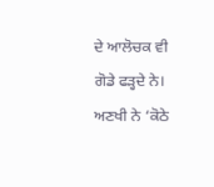ਦੇ ਆਲੋਚਕ ਵੀ ਗੋਡੇ ਫੜ੍ਹਦੇ ਨੇ। ਅਣਖੀ ਨੇ ‘ਕੋਠੇ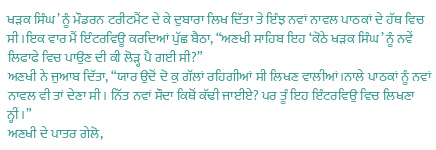ਖੜਕ ਸਿੰਘ’ ਨੂੰ ਮੌਡਰਨ ਟਰੀਟਮੈਂਟ ਦੇ ਕੇ ਦੁਬਾਰਾ ਲਿਖ ਦਿੱਤਾ ਤੇ ਇੰਝ ਨਵਾਂ ਨਾਵਲ ਪਾਠਕਾਂ ਦੇ ਹੱਥ ਵਿਚ ਸੀ।ਇਕ ਵਾਰ ਮੈਂ ਇੰਟਰਵਿਊ ਕਰਦਿਆਂ ਪੁੱਛ ਬੈਠਾ, “ਅਣਖੀ ਸਾਹਿਬ ਇਹ ‘ਕੋਠੇ ਖੜਕ ਸਿੰਘ’ ਨੂੰ ਨਵੇਂ ਲਿਫਾਫੇ ਵਿਚ ਪਾਉਣ ਦੀ ਕੀ ਲੋੜ੍ਹ ਪੈ ਗਈ ਸੀ?”
ਅਣਖੀ ਨੇ ਜੁਆਬ ਦਿੱਤਾ, “ਯਾਰ ਉਦੋਂ ਦੋ ਕੁ ਗੱਲਾਂ ਰਹਿਗੀਆਂ ਸੀ ਲਿਖਣ ਵਾਲੀਆਂ।ਨਾਲੇ ਪਾਠਕਾਂ ਨੂੰ ਨਵਾਂ ਨਾਵਲ ਵੀ ਤਾਂ ਦੇਣਾ ਸੀ। ਨਿੱਤ ਨਵਾਂ ਸੌਦਾ ਕਿਥੋਂ ਕੱਢੀ ਜਾਈਏ? ਪਰ ਤੂੰ ਇਹ ਇੰਟਰਵਿਉ ਵਿਚ ਲਿਖਣਾ ਨ੍ਹੀਂ।”
ਅਣਖੀ ਦੇ ਪਾਤਰ ਗੇਲੋ,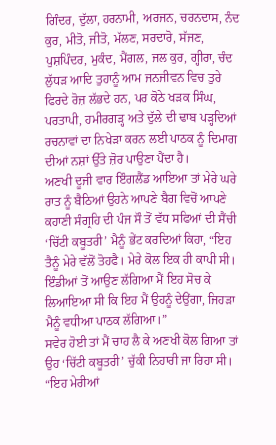ਗਿੰਦਰ, ਦੁੱਲਾ, ਹਰਨਾਮੀ, ਅਰਜਨ, ਚਰਨਦਾਸ, ਨੰਦ ਕੁਰ, ਮੀਤੋ, ਜੀਤੋ, ਮੱਲਣ, ਸਰਦਾਰੋ, ਸੱਜਣ, ਪੁਸ਼ਪਿੰਦਰ, ਮੁਕੰਦ, ਮੈਂਗਲ, ਜਲ ਕੁਰ, ਗ੍ਹੀਰਾ, ਚੰਦ ਲੁੱਧੜ ਆਦਿ ਤੁਹਾਨੂੰ ਆਮ ਜਨਜੀਵਨ ਵਿਚ ਤੁਰੇ ਫਿਰਦੇ ਰੋਜ਼ ਲੱਭਦੇ ਹਨ, ਪਰ ਕੋਠੇ ਖੜਕ ਸਿੰਘ, ਪਰਤਾਪੀ, ਹਮੀਰਗੜ੍ਹ ਅਤੇ ਦੁੱਲੇ ਦੀ ਢਾਬ ਪੜ੍ਹਦਿਆਂ ਰਚਨਾਵਾਂ ਦਾ ਨਿਖੇੜਾ ਕਰਨ ਲਈ ਪਾਠਕ ਨੂੰ ਦਿਮਾਗ ਦੀਆਂ ਨਸ਼ਾਂ ਉੱਤੇ ਜ਼ੋਰ ਪਾਉਣਾ ਪੈਂਦਾ ਹੈ।
ਅਣਖੀ ਦੂਜੀ ਵਾਰ ਇੰਗਲੈਂਡ ਆਇਆ ਤਾਂ ਮੇਰੇ ਘਰੇ ਰਾਤ ਨੂੰ ਬੈਠਿਆਂ ਉਹਨੇ ਆਪਣੇ ਬੈਗ ਵਿਚੋਂ ਆਪਣੇ ਕਹਾਣੀ ਸੰਗ੍ਰਹਿ ਦੀ ਪੰਜ ਸੌ ਤੋਂ ਵੱਧ ਸਫਿਆਂ ਦੀ ਸੈਂਚੀ ‘ਚਿੱਟੀ ਕਬੂਤਰੀ’ ਮੈਨੂੰ ਭੇਂਟ ਕਰਦਿਆਂ ਕਿਹਾ, “ਇਹ ਤੈਨੂੰ ਮੇਰੇ ਵੱਲੋਂ ਤੋਹਫੈ। ਮੇਰੇ ਕੋਲ ਇਕ ਹੀ ਕਾਪੀ ਸੀ। ਇੰਡੀਆਂ ਤੋਂ ਆਉਣ ਲੱਗਿਆ ਮੈਂ ਇਹ ਸੋਚ ਕੇ ਲਿਆਇਆ ਸੀ ਕਿ ਇਹ ਮੈਂ ਉਹਨੂੰ ਦੇਉਂਗਾ, ਜਿਹੜਾ ਮੈਨੂੰ ਵਧੀਆ ਪਾਠਕ ਲੱਗਿਆ।”
ਸਵੇਰ ਹੋਈ ਤਾਂ ਮੈਂ ਚਾਹ ਲੈ ਕੇ ਅਣਖੀ ਕੋਲ ਗਿਆ ਤਾਂ ਉਹ ‘ਚਿੱਟੀ ਕਬੂਤਰੀ’ ਚੁੱਕੀ ਨਿਹਾਰੀ ਜਾ ਰਿਹਾ ਸੀ।
“ਇਹ ਮੇਰੀਆਂ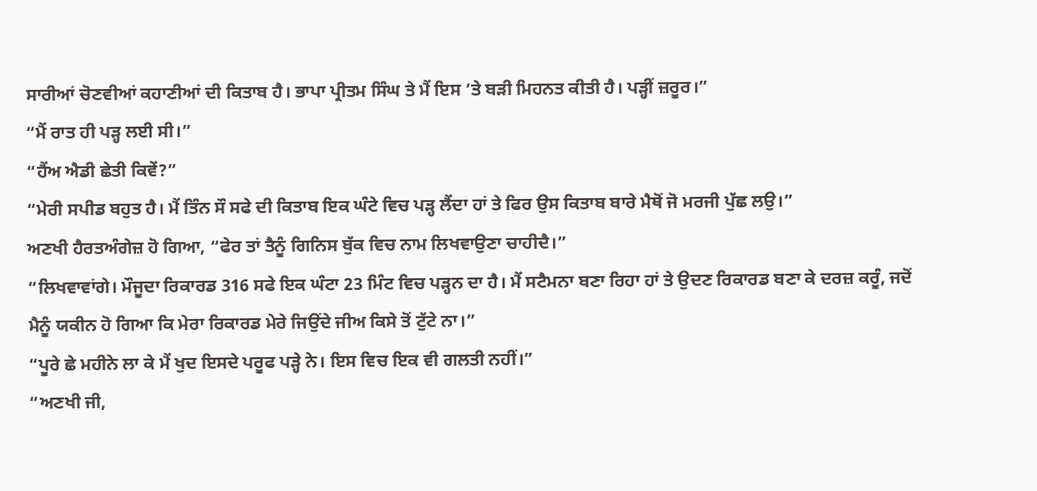ਸਾਰੀਆਂ ਚੋਣਵੀਆਂ ਕਹਾਣੀਆਂ ਦੀ ਕਿਤਾਬ ਹੈ। ਭਾਪਾ ਪ੍ਰੀਤਮ ਸਿੰਘ ਤੇ ਮੈਂ ਇਸ ’ਤੇ ਬੜੀ ਮਿਹਨਤ ਕੀਤੀ ਹੈ। ਪੜ੍ਹੀਂ ਜ਼ਰੂਰ।”
“ਮੈਂ ਰਾਤ ਹੀ ਪੜ੍ਹ ਲਈ ਸੀ।”
“ਹੈਂਅ ਐਡੀ ਛੇਤੀ ਕਿਵੇਂ?”
“ਮੇਰੀ ਸਪੀਡ ਬਹੁਤ ਹੈ। ਮੈਂ ਤਿੰਨ ਸੌ ਸਫੇ ਦੀ ਕਿਤਾਬ ਇਕ ਘੰਟੇ ਵਿਚ ਪੜ੍ਹ ਲੈਂਦਾ ਹਾਂ ਤੇ ਫਿਰ ਉਸ ਕਿਤਾਬ ਬਾਰੇ ਮੈਥੋਂ ਜੋ ਮਰਜੀ ਪੁੱਛ ਲਉ।”
ਅਣਖੀ ਹੈਰਤਅੰਗੇਜ਼ ਹੋ ਗਿਆ, “ਫੇਰ ਤਾਂ ਤੈਨੂੰ ਗਿਨਿਸ ਬੁੱਕ ਵਿਚ ਨਾਮ ਲਿਖਵਾਉਣਾ ਚਾਹੀਦੈ।”
“ਲਿਖਵਾਵਾਂਗੇ। ਮੌਜੂਦਾ ਰਿਕਾਰਡ 316 ਸਫੇ ਇਕ ਘੰਟਾ 23 ਮਿੰਟ ਵਿਚ ਪੜ੍ਹਨ ਦਾ ਹੈ। ਮੈਂ ਸਟੈਮਨਾ ਬਣਾ ਰਿਹਾ ਹਾਂ ਤੇ ਉਦਣ ਰਿਕਾਰਡ ਬਣਾ ਕੇ ਦਰਜ਼ ਕਰੂੰ, ਜਦੋਂ ਮੈਨੂੰ ਯਕੀਨ ਹੋ ਗਿਆ ਕਿ ਮੇਰਾ ਰਿਕਾਰਡ ਮੇਰੇ ਜਿਉਂਦੇ ਜੀਅ ਕਿਸੇ ਤੋਂ ਟੁੱਟੇ ਨਾ।”
“ਪੂਰੇ ਛੇ ਮਹੀਨੇ ਲਾ ਕੇ ਮੈਂ ਖੁਦ ਇਸਦੇ ਪਰੂਫ ਪੜ੍ਹੇ ਨੇ। ਇਸ ਵਿਚ ਇਕ ਵੀ ਗਲਤੀ ਨਹੀਂ।”
“ਅਣਖੀ ਜੀ,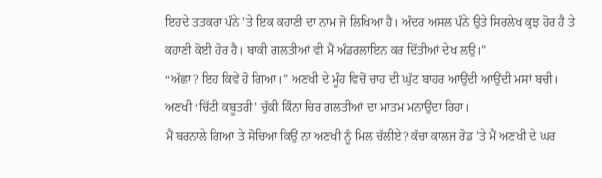ਇਹਦੇ ਤਤਕਰਾ ਪੰਨੇ ’ਤੇ ਇਕ ਕਹਾਣੀ ਦਾ ਨਾਮ ਜੋ ਲਿਖਿਆ ਹੈ। ਅੰਦਰ ਅਸਲ ਪੰਨੇ ਉਤੇ ਸਿਰਲੇਖ ਕੁਝ ਹੋਰ ਹੈ ਤੇ ਕਹਾਣੀ ਕੋਈ ਹੋਰ ਹੈ। ਬਾਕੀ ਗਲਤੀਆਂ ਵੀ ਮੈਂ ਅੰਡਰਲਾਇਨ ਕਰ ਦਿੱਤੀਆਂ ਦੇਖ ਲਉ।”
“ਅੱਛਾ? ਇਹ ਕਿਵੇਂ ਹੋ ਗਿਆ।” ਅਣਖੀ ਦੇ ਮੂੰਹ ਵਿਚੋਂ ਚਾਹ ਦੀ ਘੁੱਟ ਬਾਹਰ ਆਉਂਦੀ ਆਉਂਦੀ ਮਸਾਂ ਬਚੀ। ਅਣਖੀ ‘ਚਿੱਟੀ ਕਬੂਤਰੀ’ ਚੁੱਕੀ ਕਿੰਨਾ ਚਿਰ ਗਲਤੀਆਂ ਦਾ ਮਾਤਮ ਮਨਾਉਂਦਾ ਰਿਹਾ।
ਮੈਂ ਬਰਨਾਲੇ ਗਿਆ ਤੇ ਸੋਚਿਆ ਕਿਉਂ ਨਾ ਅਣਖੀ ਨੂੰ ਮਿਲ ਚੱਲੀਏ? ਕੱਚਾ ਕਾਲਜ ਰੋਡ ’ਤੇ ਮੈਂ ਅਣਖੀ ਦੇ ਘਰ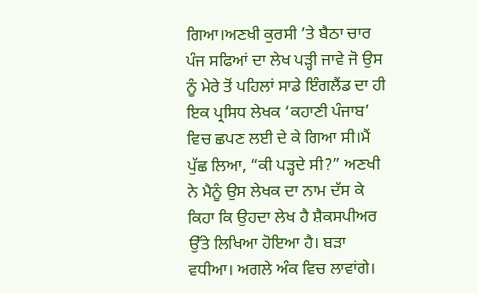ਗਿਆ।ਅਣਖੀ ਕੁਰਸੀ ’ਤੇ ਬੈਠਾ ਚਾਰ ਪੰਜ ਸਫਿਆਂ ਦਾ ਲੇਖ ਪੜ੍ਹੀ ਜਾਵੇ ਜੋ ਉਸ ਨੂੰ ਮੇਰੇ ਤੋਂ ਪਹਿਲਾਂ ਸਾਡੇ ਇੰਗਲੈਂਡ ਦਾ ਹੀ ਇਕ ਪ੍ਰਸਿਧ ਲੇਖਕ ‘ਕਹਾਣੀ ਪੰਜਾਬ’ ਵਿਚ ਛਪਣ ਲਈ ਦੇ ਕੇ ਗਿਆ ਸੀ।ਮੈਂ ਪੁੱਛ ਲਿਆ, “ਕੀ ਪੜ੍ਹਦੇ ਸੀ?” ਅਣਖੀ ਨੇ ਮੈਨੂੰ ਉਸ ਲੇਖਕ ਦਾ ਨਾਮ ਦੱਸ ਕੇ ਕਿਹਾ ਕਿ ਉਹਦਾ ਲੇਖ ਹੈ ਸ਼ੈਕਸਪੀਅਰ ਉੱਤੇ ਲਿਖਿਆ ਹੋਇਆ ਹੈ। ਬੜਾ ਵਧੀਆ। ਅਗਲੇ ਅੰਕ ਵਿਚ ਲਾਵਾਂਗੇ।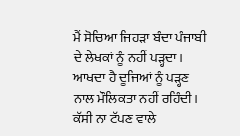ਮੈਂ ਸੋਚਿਆ ਜਿਹੜਾ ਬੰਦਾ ਪੰਜਾਬੀ ਦੇ ਲੇਖਕਾਂ ਨੂੰ ਨਹੀਂ ਪੜ੍ਹਦਾ। ਆਖਦਾ ਹੈ ਦੂਜਿਆਂ ਨੂੰ ਪੜ੍ਹਣ ਨਾਲ ਮੌਲਿਕਤਾ ਨਹੀਂ ਰਹਿੰਦੀ। ਕੱਸੀ ਨਾ ਟੱਪਣ ਵਾਲੇ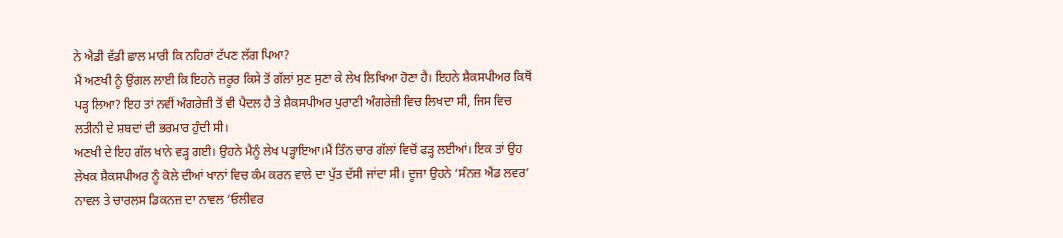ਨੇ ਐਡੀ ਵੱਡੀ ਛਾਲ ਮਾਰੀ ਕਿ ਨਹਿਰਾਂ ਟੱਪਣ ਲੱਗ ਪਿਆ?
ਮੈਂ ਅਣਖੀ ਨੂੰ ਉਂਗਲ ਲਾਈ ਕਿ ਇਹਨੇ ਜ਼ਰੂਰ ਕਿਸੇ ਤੋਂ ਗੱਲਾਂ ਸੁਣ ਸੁਣਾ ਕੇ ਲੇਖ ਲਿਖਿਆ ਹੋਣਾ ਹੈ। ਇਹਨੇ ਸ਼ੈਕਸਪੀਅਰ ਕਿਥੋਂ ਪੜ੍ਹ ਲਿਆ? ਇਹ ਤਾਂ ਨਵੀਂ ਅੰਗਰੇਜ਼ੀ ਤੋਂ ਵੀ ਪੈਦਲ ਹੈ ਤੇ ਸ਼ੈਕਸਪੀਅਰ ਪੁਰਾਣੀ ਅੰਗਰੇਜ਼ੀ ਵਿਚ ਲਿਖਦਾ ਸੀ, ਜਿਸ ਵਿਚ ਲਤੀਨੀ ਦੇ ਸ਼ਬਦਾਂ ਦੀ ਭਰਮਾਰ ਹੁੰਦੀ ਸੀ।
ਅਣਖੀ ਦੇ ਇਹ ਗੱਲ ਖਾਨੇ ਵੜ੍ਹ ਗਈ। ਉਹਨੇ ਮੈਨੂੰ ਲੇਖ ਪੜ੍ਹਾਇਆ।ਮੈਂ ਤਿੰਨ ਚਾਰ ਗੱਲਾਂ ਵਿਚੋਂ ਫੜ੍ਹ ਲਈਆਂ। ਇਕ ਤਾਂ ਉਹ ਲੇਖਕ ਸ਼ੈਕਸਪੀਅਰ ਨੂੰ ਕੋਲੇ ਦੀਆਂ ਖਾਨਾਂ ਵਿਚ ਕੰਮ ਕਰਨ ਵਾਲੇ ਦਾ ਪੁੱਤ ਦੱਸੀ ਜਾਂਦਾ ਸੀ। ਦੂਜਾ ਉਹਨੇ ‘ਸੰਨਜ਼ ਐਂਡ ਲਵਰ’ ਨਾਵਲ ਤੇ ਚਾਰਲਸ ਡਿਕਨਜ਼ ਦਾ ਨਾਵਲ ‘ਓਲੀਵਰ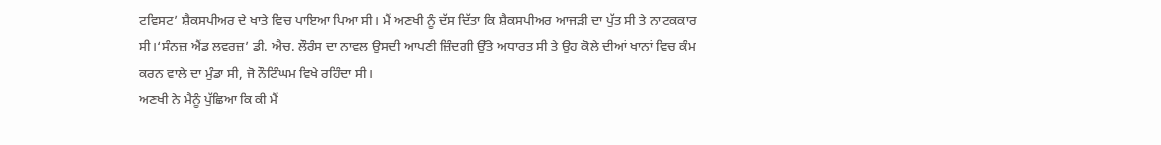ਟਵਿਸਟ’ ਸ਼ੈਕਸਪੀਅਰ ਦੇ ਖਾਤੇ ਵਿਚ ਪਾਇਆ ਪਿਆ ਸੀ। ਮੈਂ ਅਣਖੀ ਨੂੰ ਦੱਸ ਦਿੱਤਾ ਕਿ ਸ਼ੈਕਸਪੀਅਰ ਆਜੜੀ ਦਾ ਪੁੱਤ ਸੀ ਤੇ ਨਾਟਕਕਾਰ ਸੀ।‘ਸੰਨਜ਼ ਐਂਡ ਲਵਰਜ਼’ ਡੀ. ਐਚ. ਲੌਰੰਸ ਦਾ ਨਾਵਲ ਉਸਦੀ ਆਪਣੀ ਜ਼ਿੰਦਗੀ ਉੱਤੇ ਅਧਾਰਤ ਸੀ ਤੇ ਉਹ ਕੋਲੇ ਦੀਆਂ ਖਾਨਾਂ ਵਿਚ ਕੰਮ ਕਰਨ ਵਾਲੇ ਦਾ ਮੁੰਡਾ ਸੀ, ਜੋ ਨੌਟਿੰਘਮ ਵਿਖੇ ਰਹਿੰਦਾ ਸੀ।
ਅਣਖੀ ਨੇ ਮੈਨੂੰ ਪੁੱਛਿਆ ਕਿ ਕੀ ਮੈਂ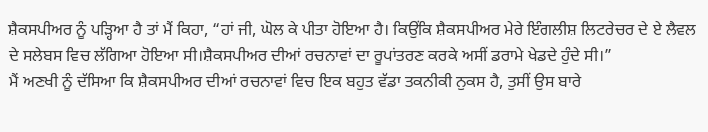ਸ਼ੈਕਸਪੀਅਰ ਨੂੰ ਪੜ੍ਹਿਆ ਹੈ ਤਾਂ ਮੈਂ ਕਿਹਾ, “ਹਾਂ ਜੀ, ਘੋਲ ਕੇ ਪੀਤਾ ਹੋਇਆ ਹੈ। ਕਿਉਂਕਿ ਸ਼ੈਕਸਪੀਅਰ ਮੇਰੇ ਇੰਗਲੀਸ਼ ਲਿਟਰੇਚਰ ਦੇ ਏ ਲੈਵਲ ਦੇ ਸਲੇਬਸ ਵਿਚ ਲੱਗਿਆ ਹੋਇਆ ਸੀ।ਸ਼ੈਕਸਪੀਅਰ ਦੀਆਂ ਰਚਨਾਵਾਂ ਦਾ ਰੂਪਾਂਤਰਣ ਕਰਕੇ ਅਸੀਂ ਡਰਾਮੇ ਖੇਡਦੇ ਹੁੰਦੇ ਸੀ।”
ਮੈਂ ਅਣਖੀ ਨੂੰ ਦੱਸਿਆ ਕਿ ਸ਼ੈਕਸਪੀਅਰ ਦੀਆਂ ਰਚਨਾਵਾਂ ਵਿਚ ਇਕ ਬਹੁਤ ਵੱਡਾ ਤਕਨੀਕੀ ਨੁਕਸ ਹੈ, ਤੁਸੀਂ ਉਸ ਬਾਰੇ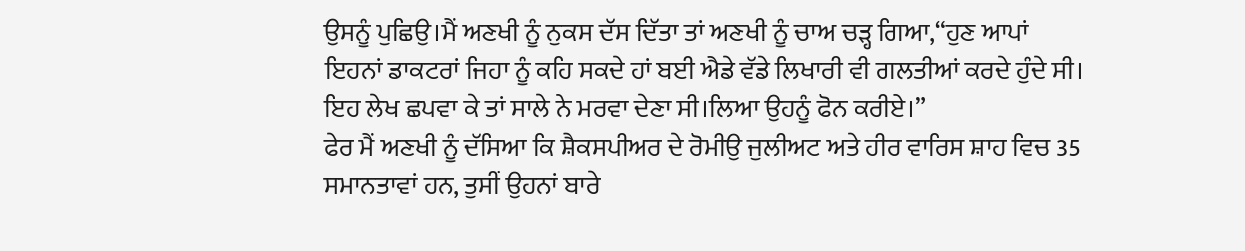ਉਸਨੂੰ ਪੁਛਿਉ।ਮੈਂ ਅਣਖੀ ਨੂੰ ਨੁਕਸ ਦੱਸ ਦਿੱਤਾ ਤਾਂ ਅਣਖੀ ਨੂੰ ਚਾਅ ਚੜ੍ਹ ਗਿਆ,“ਹੁਣ ਆਪਾਂ ਇਹਨਾਂ ਡਾਕਟਰਾਂ ਜਿਹਾ ਨੂੰ ਕਹਿ ਸਕਦੇ ਹਾਂ ਬਈ ਐਡੇ ਵੱਡੇ ਲਿਖਾਰੀ ਵੀ ਗਲਤੀਆਂ ਕਰਦੇ ਹੁੰਦੇ ਸੀ। ਇਹ ਲੇਖ ਛਪਵਾ ਕੇ ਤਾਂ ਸਾਲੇ ਨੇ ਮਰਵਾ ਦੇਣਾ ਸੀ।ਲਿਆ ਉਹਨੂੰ ਫੋਨ ਕਰੀਏ।”
ਫੇਰ ਮੈਂ ਅਣਖੀ ਨੂੰ ਦੱਸਿਆ ਕਿ ਸ਼ੈਕਸਪੀਅਰ ਦੇ ਰੋਮੀਉ ਜੁਲੀਅਟ ਅਤੇ ਹੀਰ ਵਾਰਿਸ ਸ਼ਾਹ ਵਿਚ 35 ਸਮਾਨਤਾਵਾਂ ਹਨ, ਤੁਸੀਂ ਉਹਨਾਂ ਬਾਰੇ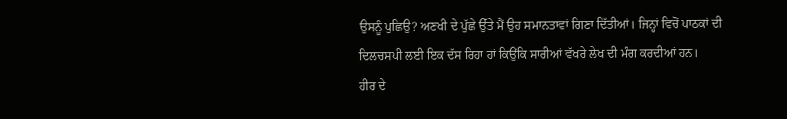ਉਸਨੂੰ ਪੁਛਿਉ? ਅਣਖੀ ਦੇ ਪੁੱਛੇ ਉੱਤੇ ਮੈਂ ਉਹ ਸਮਾਨਤਾਵਾਂ ਗਿਣਾ ਦਿੱਤੀਆਂ। ਜਿਨ੍ਹਾਂ ਵਿਚੋਂ ਪਾਠਕਾਂ ਦੀ ਦਿਲਚਸਪੀ ਲਈ ਇਕ ਦੱਸ ਰਿਹਾ ਹਾਂ ਕਿਉਂਕਿ ਸਾਰੀਆਂ ਵੱਖਰੇ ਲੇਖ ਦੀ ਮੰਗ ਕਰਦੀਆਂ ਹਨ।
ਹੀਰ ਦੇ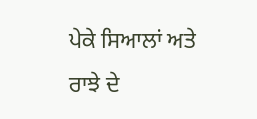ਪੇਕੇ ਸਿਆਲਾਂ ਅਤੇ ਰਾਝੇ ਦੇ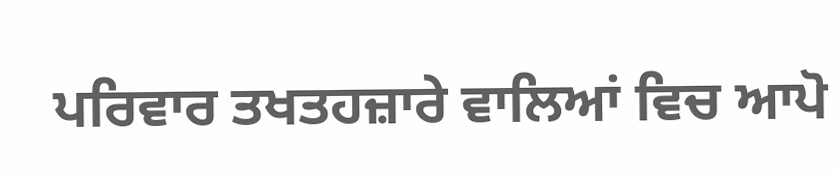ਪਰਿਵਾਰ ਤਖਤਹਜ਼ਾਰੇ ਵਾਲਿਆਂ ਵਿਚ ਆਪੋ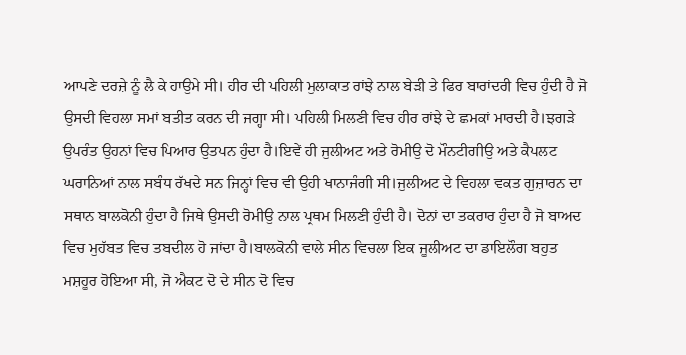ਆਪਣੇ ਦਰਜ਼ੇ ਨੂੰ ਲੈ ਕੇ ਹਾਉਮੇ ਸੀ। ਹੀਰ ਦੀ ਪਹਿਲੀ ਮੁਲਾਕਾਤ ਰਾਂਝੇ ਨਾਲ ਬੇੜੀ ਤੇ ਫਿਰ ਬਾਰਾਂਦਰੀ ਵਿਚ ਹੁੰਦੀ ਹੈ ਜੋ ਉਸਦੀ ਵਿਹਲਾ ਸਮਾਂ ਬਤੀਤ ਕਰਨ ਦੀ ਜਗ੍ਹਾ ਸੀ। ਪਹਿਲੀ ਮਿਲਣੀ ਵਿਚ ਹੀਰ ਰਾਂਝੇ ਦੇ ਛਮਕਾਂ ਮਾਰਦੀ ਹੈ।ਝਗੜੇ ਉਪਰੰਤ ਉਹਨਾਂ ਵਿਚ ਪਿਆਰ ਉਤਪਨ ਹੁੰਦਾ ਹੈ।ਇਵੇਂ ਹੀ ਜੁਲੀਅਟ ਅਤੇ ਰੋਮੀਉ ਦੋ ਮੌਨਟੀਗੀਉ ਅਤੇ ਕੈਪਲਟ ਘਰਾਨਿਆਂ ਨਾਲ ਸਬੰਧ ਰੱਖਦੇ ਸਨ ਜਿਨ੍ਹਾਂ ਵਿਚ ਵੀ ਉਹੀ ਖਾਨਾਜੰਗੀ ਸੀ।ਜੁਲੀਅਟ ਦੇ ਵਿਹਲਾ ਵਕਤ ਗੁਜ਼ਾਰਨ ਦਾ ਸਥਾਨ ਬਾਲਕੋਨੀ ਹੁੰਦਾ ਹੈ ਜਿਥੇ ਉਸਦੀ ਰੋਮੀਉ ਨਾਲ ਪ੍ਰਥਮ ਮਿਲਣੀ ਹੁੰਦੀ ਹੈ। ਦੋਨਾਂ ਦਾ ਤਕਰਾਰ ਹੁੰਦਾ ਹੈ ਜੋ ਬਾਅਦ ਵਿਚ ਮੁਹੱਬਤ ਵਿਚ ਤਬਦੀਲ ਹੋ ਜਾਂਦਾ ਹੈ।ਬਾਲਕੋਨੀ ਵਾਲੇ ਸੀਨ ਵਿਚਲਾ ਇਕ ਜੂਲੀਅਟ ਦਾ ਡਾਇਲੌਗ ਬਹੁਤ ਮਸ਼ਹੂਰ ਹੋਇਆ ਸੀ, ਜੋ ਐਕਟ ਦੋ ਦੇ ਸੀਨ ਦੋ ਵਿਚ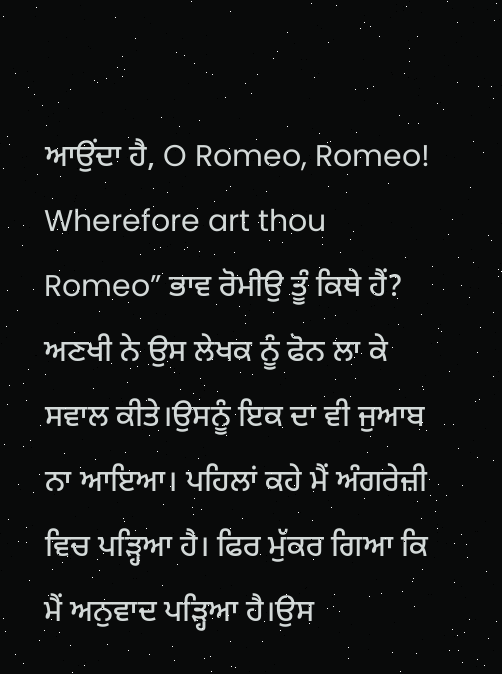ਆਉਂਦਾ ਹੈ, O Romeo, Romeo! Wherefore art thou Romeo” ਭਾਵ ਰੋਮੀਉ ਤੂੰ ਕਿਥੇ ਹੈਂ?
ਅਣਖੀ ਨੇ ਉਸ ਲੇਖਕ ਨੂੰ ਫੋਨ ਲਾ ਕੇ ਸਵਾਲ ਕੀਤੇ।ਉਸਨੂੰ ਇਕ ਦਾ ਵੀ ਜੁਆਬ ਨਾ ਆਇਆ। ਪਹਿਲਾਂ ਕਹੇ ਮੈਂ ਅੰਗਰੇਜ਼ੀ ਵਿਚ ਪੜ੍ਹਿਆ ਹੈ। ਫਿਰ ਮੁੱਕਰ ਗਿਆ ਕਿ ਮੈਂ ਅਨੁਵਾਦ ਪੜ੍ਹਿਆ ਹੈ।ਉਸ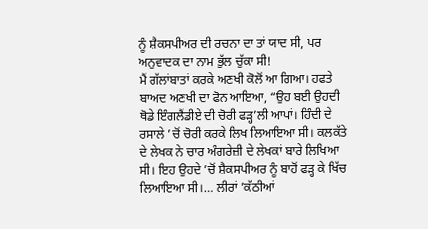ਨੂੰ ਸ਼ੈਕਸਪੀਅਰ ਦੀ ਰਚਨਾ ਦਾ ਤਾਂ ਯਾਦ ਸੀ, ਪਰ ਅਨੁਵਾਦਕ ਦਾ ਨਾਮ ਭੁੱਲ ਚੁੱਕਾ ਸੀ!
ਮੈਂ ਗੱਲਾਂਬਾਤਾਂ ਕਰਕੇ ਅਣਖੀ ਕੋਲੋਂ ਆ ਗਿਆ। ਹਫਤੇ ਬਾਅਦ ਅਣਖੀ ਦਾ ਫੋਨ ਆਇਆ, “ਉਹ ਬਈ ਉਹਦੀ ਥੋਡੇ ਇੰਗਲੈਂਡੀਏ ਦੀ ਚੋਰੀ ਫੜ੍ਹ’ਲੀ ਆਪਾਂ। ਹਿੰਦੀ ਦੇ ਰਸਾਲੇ ’ਚੋਂ ਚੋਰੀ ਕਰਕੇ ਲਿਖ ਲਿਆਇਆ ਸੀ। ਕਲਕੱਤੇ ਦੇ ਲੇਖਕ ਨੇ ਚਾਰ ਅੰਗਰੇਜ਼ੀ ਦੇ ਲੇਖਕਾਂ ਬਾਰੇ ਲਿਖਿਆ ਸੀ। ਇਹ ਉਹਦੇ ’ਚੋਂ ਸ਼ੈਕਸਪੀਅਰ ਨੂੰ ਬਾਹੋਂ ਫੜ੍ਹ ਕੇ ਖਿੱਚ ਲਿਆਇਆ ਸੀ।… ਲੀਰਾਂ ’ਕੱਠੀਆਂ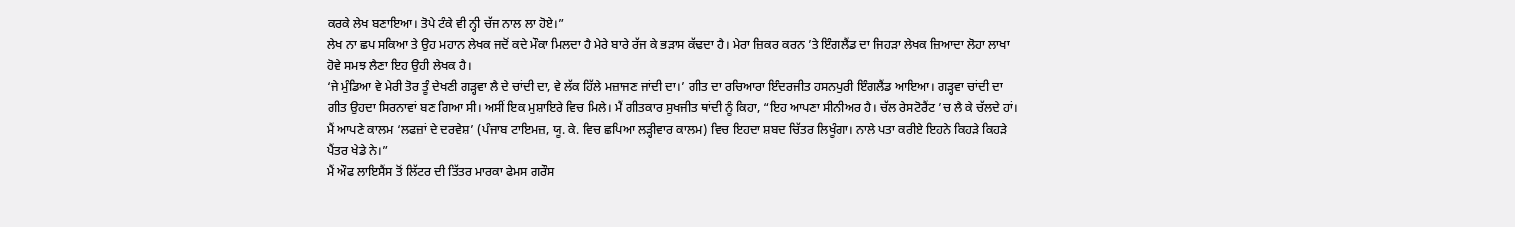ਕਰਕੇ ਲੇਖ ਬਣਾਇਆ। ਤੋਪੇ ਟੰਕੇ ਵੀ ਨ੍ਹੀ ਚੱਜ ਨਾਲ ਲਾ ਹੋਏ।”
ਲੇਖ ਨਾ ਛਪ ਸਕਿਆ ਤੇ ਉਹ ਮਹਾਨ ਲੇਖਕ ਜਦੋਂ ਕਦੇ ਮੌਕਾ ਮਿਲਦਾ ਹੈ ਮੇਰੇ ਬਾਰੇ ਰੱਜ ਕੇ ਭੜਾਸ ਕੱਢਦਾ ਹੈ। ਮੇਰਾ ਜ਼ਿਕਰ ਕਰਨ ’ਤੇ ਇੰਗਲੈਂਡ ਦਾ ਜਿਹੜਾ ਲੇਖਕ ਜ਼ਿਆਦਾ ਲੋਹਾ ਲਾਖਾ ਹੋਵੇ ਸਮਝ ਲੈਣਾ ਇਹ ਉਹੀ ਲੇਖਕ ਹੈ।
‘ਜੇ ਮੁੰਡਿਆ ਵੇ ਮੇਰੀ ਤੋਰ ਤੂੰ ਦੇਖਣੀ ਗੜ੍ਹਵਾ ਲੈ ਦੇ ਚਾਂਦੀ ਦਾ, ਵੇ ਲੱਕ ਹਿੱਲੇ ਮਜ਼ਾਜਣ ਜਾਂਦੀ ਦਾ।’ ਗੀਤ ਦਾ ਰਚਿਆਰਾ ਇੰਦਰਜੀਤ ਹਸਨਪੁਰੀ ਇੰਗਲੈਂਡ ਆਇਆ। ਗੜ੍ਹਵਾ ਚਾਂਦੀ ਦਾ ਗੀਤ ਉਹਦਾ ਸਿਰਨਾਵਾਂ ਬਣ ਗਿਆ ਸੀ। ਅਸੀਂ ਇਕ ਮੁਸ਼ਾਇਰੇ ਵਿਚ ਮਿਲੇ। ਮੈਂ ਗੀਤਕਾਰ ਸੁਖਜੀਤ ਥਾਂਦੀ ਨੂੰ ਕਿਹਾ, “ਇਹ ਆਪਣਾ ਸੀਨੀਅਰ ਹੈ। ਚੱਲ ਰੇਸਟੋਰੈਂਟ ’ਚ ਲੈ ਕੇ ਚੱਲਦੇ ਹਾਂ। ਮੈਂ ਆਪਣੇ ਕਾਲਮ ‘ਲਫਜ਼ਾਂ ਦੇ ਦਰਵੇਸ਼’ (ਪੰਜਾਬ ਟਾਇਮਜ਼, ਯੂ. ਕੇ. ਵਿਚ ਛਪਿਆ ਲੜ੍ਹੀਵਾਰ ਕਾਲਮ) ਵਿਚ ਇਹਦਾ ਸ਼ਬਦ ਚਿੱਤਰ ਲਿਖੂੰਗਾ। ਨਾਲੇ ਪਤਾ ਕਰੀਏ ਇਹਨੇ ਕਿਹੜੇ ਕਿਹੜੇ ਪੈਂਤਰ ਖੇਡੇ ਨੇ।”
ਮੈਂ ਔਫ ਲਾਇਸੈਂਸ ਤੋਂ ਲਿੱਟਰ ਦੀ ਤਿੱਤਰ ਮਾਰਕਾ ਫੇਮਸ ਗਰੌਸ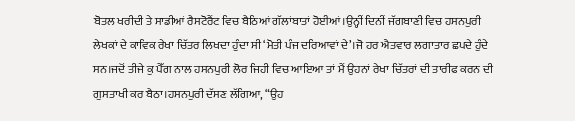ਬੋਤਲ ਖਰੀਦੀ ਤੇ ਸਾਡੀਆਂ ਰੈਸਟੋਰੈਂਟ ਵਿਚ ਬੈਠਿਆਂ ਗੱਲਾਂਬਾਤਾਂ ਹੋਈਆਂ।ਉਨ੍ਹੀਂ ਦਿਨੀਂ ਜੱਗਬਾਣੀ ਵਿਚ ਹਸਨਪੁਰੀ ਲੇਖਕਾਂ ਦੇ ਕਾਵਿਕ ਰੇਖਾ ਚਿੱਤਰ ਲਿਖਦਾ ਹੁੰਦਾ ਸੀ ‘ਮੋਤੀ ਪੰਜ ਦਰਿਆਵਾਂ ਦੇ’।ਜੋ ਹਰ ਐਤਵਾਰ ਲਗਾਤਾਰ ਛਪਦੇ ਹੁੰਦੇ ਸਨ।ਜਦੋਂ ਤੀਜੇ ਕੁ ਪੈੱਗ ਨਾਲ ਹਸਨਪੁਰੀ ਲੋਰ ਜਿਹੀ ਵਿਚ ਆਇਆ ਤਾਂ ਮੈਂ ਉਹਨਾਂ ਰੇਖਾ ਚਿੱਤਰਾਂ ਦੀ ਤਾਰੀਫ ਕਰਨ ਦੀ ਗੁਸਤਾਖੀ ਕਰ ਬੈਠਾ।ਹਸਨਪੁਰੀ ਦੱਸਣ ਲੱਗਿਆ, “ਉਹ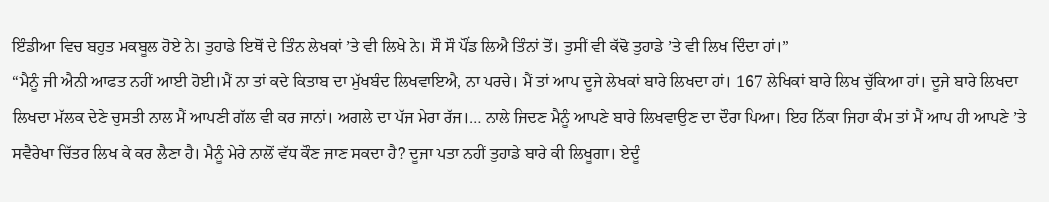ਇੰਡੀਆ ਵਿਚ ਬਹੁਤ ਮਕਬੂਲ ਹੋਏ ਨੇ। ਤੁਹਾਡੇ ਇਥੋਂ ਦੇ ਤਿੰਨ ਲੇਖਕਾਂ ’ਤੇ ਵੀ ਲਿਖੇ ਨੇ। ਸੌ ਸੌ ਪੌਂਡ ਲਿਐ ਤਿੰਨਾਂ ਤੋਂ। ਤੁਸੀਂ ਵੀ ਕੱਢੋ ਤੁਹਾਡੇ ’ਤੇ ਵੀ ਲਿਖ ਦਿੰਦਾ ਹਾਂ।”
“ਮੈਨੂੰ ਜੀ ਐਨੀ ਆਫਤ ਨਹੀਂ ਆਈ ਹੋਈ।ਮੈਂ ਨਾ ਤਾਂ ਕਦੇ ਕਿਤਾਬ ਦਾ ਮੁੱਖਬੰਦ ਲਿਖਵਾਇਐ, ਨਾ ਪਰਚੇ। ਮੈਂ ਤਾਂ ਆਪ ਦੂਜੇ ਲੇਖਕਾਂ ਬਾਰੇ ਲਿਖਦਾ ਹਾਂ। 167 ਲੇਖਿਕਾਂ ਬਾਰੇ ਲਿਖ ਚੁੱਕਿਆ ਹਾਂ। ਦੂਜੇ ਬਾਰੇ ਲਿਖਦਾ ਲਿਖਦਾ ਮੱਲਕ ਦੇਣੇ ਚੁਸਤੀ ਨਾਲ ਮੈਂ ਆਪਣੀ ਗੱਲ ਵੀ ਕਰ ਜਾਨਾਂ। ਅਗਲੇ ਦਾ ਪੱਜ ਮੇਰਾ ਰੱਜ।… ਨਾਲੇ ਜਿਦਣ ਮੈਨੂੰ ਆਪਣੇ ਬਾਰੇ ਲਿਖਵਾਉਣ ਦਾ ਦੌਰਾ ਪਿਆ। ਇਹ ਨਿੱਕਾ ਜਿਹਾ ਕੰਮ ਤਾਂ ਮੈਂ ਆਪ ਹੀ ਆਪਣੇ ’ਤੇ ਸਵੈਰੇਖਾ ਚਿੱਤਰ ਲਿਖ ਕੇ ਕਰ ਲੈਣਾ ਹੈ। ਮੈਨੂੰ ਮੇਰੇ ਨਾਲੋਂ ਵੱਧ ਕੌਣ ਜਾਣ ਸਕਦਾ ਹੈ? ਦੂਜਾ ਪਤਾ ਨਹੀਂ ਤੁਹਾਡੇ ਬਾਰੇ ਕੀ ਲਿਖੂਗਾ। ਏਦੂੰ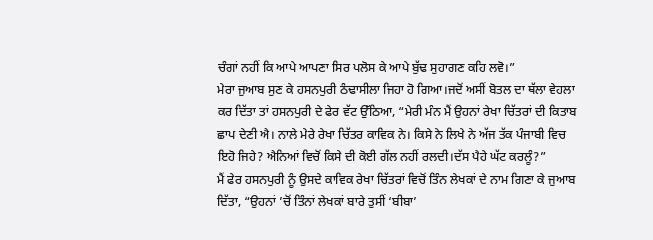ਚੰਗਾਂ ਨਹੀਂ ਕਿ ਆਪੇ ਆਪਣਾ ਸਿਰ ਪਲੋਸ ਕੇ ਆਪੇ ਬੁੱਢ ਸੁਹਾਗਣ ਕਹਿ ਲਵੋ।”
ਮੇਰਾ ਜੁਆਬ ਸੁਣ ਕੇ ਹਸਨਪੁਰੀ ਠੰਢਾਸੀਲਾ ਜਿਹਾ ਹੋ ਗਿਆ।ਜਦੋਂ ਅਸੀਂ ਬੋਤਲ ਦਾ ਥੱਲਾ ਵੇਹਲਾ ਕਰ ਦਿੱਤਾ ਤਾਂ ਹਸਨਪੁਰੀ ਦੇ ਫੇਰ ਵੱਟ ਉੱਠਿਆ, “ਮੇਰੀ ਮੰਨ ਮੈਂ ਉਹਨਾਂ ਰੇਖਾ ਚਿੱਤਰਾਂ ਦੀ ਕਿਤਾਬ ਛਾਪ ਦੇਣੀ ਐ। ਨਾਲੇ ਮੇਰੇ ਰੇਖਾ ਚਿੱਤਰ ਕਾਵਿਕ ਨੇ। ਕਿਸੇ ਨੇ ਲਿਖੇ ਨੇ ਅੱਜ ਤੱਕ ਪੰਜਾਬੀ ਵਿਚ ਇਹੋ ਜਿਹੇ? ਐਨਿਆਂ ਵਿਚੋਂ ਕਿਸੇ ਦੀ ਕੋਈ ਗੱਲ ਨਹੀਂ ਰਲਦੀ।ਦੱਸ ਪੈਹੇ ਘੱਟ ਕਰਲੂੰ?”
ਮੈਂ ਫੇਰ ਹਸਨਪੁਰੀ ਨੂੰ ਉਸਦੇ ਕਾਵਿਕ ਰੇਖਾ ਚਿੱਤਰਾਂ ਵਿਚੋਂ ਤਿੰਨ ਲੇਖਕਾਂ ਦੇ ਨਾਮ ਗਿਣਾ ਕੇ ਜੁਆਬ ਦਿੱਤਾ, “ਉਹਨਾਂ ’ਚੋਂ ਤਿੰਨਾਂ ਲੇਖਕਾਂ ਬਾਰੇ ਤੁਸੀਂ ‘ਬੀਬਾ’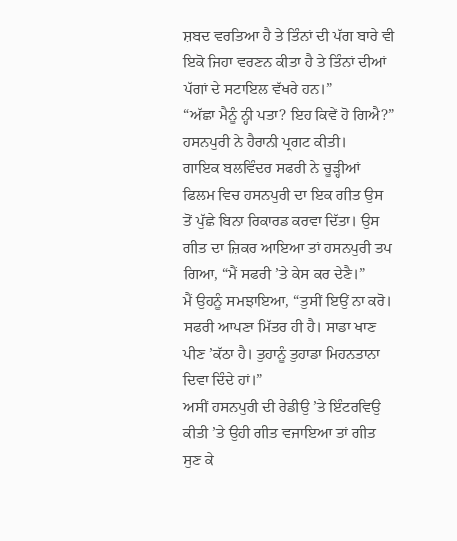ਸ਼ਬਦ ਵਰਤਿਆ ਹੈ ਤੇ ਤਿੰਨਾਂ ਦੀ ਪੱਗ ਬਾਰੇ ਵੀ ਇਕੋ ਜਿਹਾ ਵਰਣਨ ਕੀਤਾ ਹੈ ਤੇ ਤਿੰਨਾਂ ਦੀਆਂ ਪੱਗਾਂ ਦੇ ਸਟਾਇਲ ਵੱਖਰੇ ਹਨ।”
“ਅੱਛਾ ਮੈਨੂੰ ਨ੍ਹੀ ਪਤਾ? ਇਹ ਕਿਵੇਂ ਹੋ ਗਿਐ?” ਹਸਨਪੁਰੀ ਨੇ ਹੈਰਾਨੀ ਪ੍ਰਗਟ ਕੀਤੀ।
ਗਾਇਕ ਬਲਵਿੰਦਰ ਸਫਰੀ ਨੇ ਚੂੜ੍ਹੀਆਂ ਫਿਲਮ ਵਿਚ ਹਸਨਪੁਰੀ ਦਾ ਇਕ ਗੀਤ ਉਸ ਤੋਂ ਪੁੱਛੇ ਬਿਨਾ ਰਿਕਾਰਡ ਕਰਵਾ ਦਿੱਤਾ। ਉਸ ਗੀਤ ਦਾ ਜ਼ਿਕਰ ਆਇਆ ਤਾਂ ਹਸਨਪੁਰੀ ਤਪ ਗਿਆ, “ਮੈਂ ਸਫਰੀ ’ਤੇ ਕੇਸ ਕਰ ਦੇਣੈ।”
ਮੈਂ ਉਹਨੂੰ ਸਮਝਾਇਆ, “ਤੁਸੀਂ ਇਉਂ ਨਾ ਕਰੋ। ਸਫਰੀ ਆਪਣਾ ਮਿੱਤਰ ਹੀ ਹੈ। ਸਾਡਾ ਖਾਣ ਪੀਣ ’ਕੱਠਾ ਹੈ। ਤੁਹਾਨੂੰ ਤੁਹਾਡਾ ਮਿਹਨਤਾਨਾ ਦਿਵਾ ਦਿੰਦੇ ਹਾਂ।”
ਅਸੀਂ ਹਸਨਪੁਰੀ ਦੀ ਰੇਡੀਉ ’ਤੇ ਇੰਟਰਵਿਉ ਕੀਤੀ ’ਤੇ ਉਹੀ ਗੀਤ ਵਜਾਇਆ ਤਾਂ ਗੀਤ ਸੁਣ ਕੇ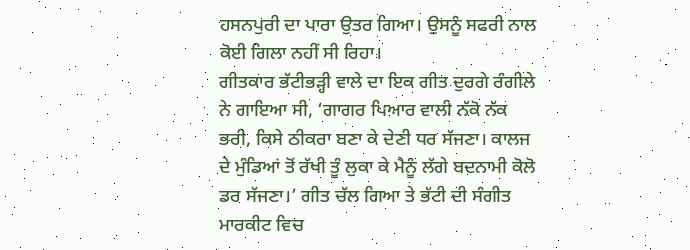ਹਸਨਪੁਰੀ ਦਾ ਪਾਰਾ ਉਤਰ ਗਿਆ। ਉਸਨੂੰ ਸਫਰੀ ਨਾਲ ਕੋਈ ਗਿਲਾ ਨਹੀਂ ਸੀ ਰਿਹਾ।
ਗੀਤਕਾਰ ਭੱਟੀਭੜ੍ਹੀ ਵਾਲੇ ਦਾ ਇਕ ਗੀਤ ਦੁਰਗੇ ਰੰਗੀਲੇ ਨੇ ਗਾਇਆ ਸੀ, ‘ਗਾਗਰ ਪਿਆਰ ਵਾਲੀ ਨੱਕੋ ਨੱਕ ਭਰੀ, ਕਿਸੇ ਠੀਕਰਾ ਬਣਾ ਕੇ ਦੇਣੀ ਧਰ ਸੱਜਣਾ। ਕਾਲਜ ਦੇ ਮੁੰਡਿਆਂ ਤੋਂ ਰੱਖੀ ਤੂੰ ਲੁਕਾ ਕੇ ਮੈਨੂੰ ਲੱਗੇ ਬਦਨਾਮੀ ਕੋਲੋ ਡਰ ਸੱਜਣਾ।’ ਗੀਤ ਚੱਲ ਗਿਆ ਤੇ ਭੱਟੀ ਦੀ ਸੰਗੀਤ ਮਾਰਕੀਟ ਵਿਚ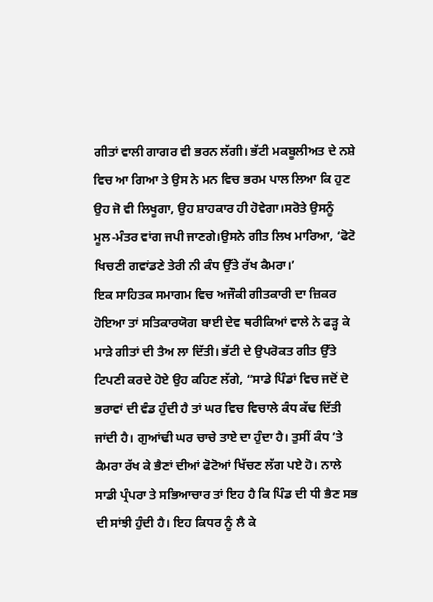ਗੀਤਾਂ ਵਾਲੀ ਗਾਗਰ ਵੀ ਭਰਨ ਲੱਗੀ। ਭੱਟੀ ਮਕਬੂਲੀਅਤ ਦੇ ਨਸ਼ੇ ਵਿਚ ਆ ਗਿਆ ਤੇ ਉਸ ਨੇ ਮਨ ਵਿਚ ਭਰਮ ਪਾਲ ਲਿਆ ਕਿ ਹੁਣ ਉਹ ਜੋ ਵੀ ਲਿਖੂਗਾ, ਉਹ ਸ਼ਾਹਕਾਰ ਹੀ ਹੋਵੇਗਾ।ਸਰੋਤੇ ਉਸਨੂੰ ਮੂਲ-ਮੰਤਰ ਵਾਂਗ ਜਪੀ ਜਾਣਗੇ।ਉਸਨੇ ਗੀਤ ਲਿਖ ਮਾਰਿਆ, ‘ਫੋਟੋ ਖਿਚਣੀ ਗਵਾਂਡਣੇ ਤੇਰੀ ਨੀ ਕੰਧ ਉੱਤੇ ਰੱਖ ਕੈਮਰਾ।’
ਇਕ ਸਾਹਿਤਕ ਸਮਾਗਮ ਵਿਚ ਅਜੌਕੀ ਗੀਤਕਾਰੀ ਦਾ ਜ਼ਿਕਰ ਹੋਇਆ ਤਾਂ ਸਤਿਕਾਰਯੋਗ ਬਾਈ ਦੇਵ ਥਰੀਕਿਆਂ ਵਾਲੇ ਨੇ ਫੜ੍ਹ ਕੇ ਮਾੜੇ ਗੀਤਾਂ ਦੀ ਤੈਅ ਲਾ ਦਿੱਤੀ। ਭੱਟੀ ਦੇ ਉਪਰੋਕਤ ਗੀਤ ਉੱਤੇ ਟਿਪਣੀ ਕਰਦੇ ਹੋਏ ਉਹ ਕਹਿਣ ਲੱਗੇ, “ਸਾਡੇ ਪਿੰਡਾਂ ਵਿਚ ਜਦੋਂ ਦੋ ਭਰਾਵਾਂ ਦੀ ਵੰਡ ਹੁੰਦੀ ਹੈ ਤਾਂ ਘਰ ਵਿਚ ਵਿਚਾਲੇ ਕੰਧ ਕੱਢ ਦਿੱਤੀ ਜਾਂਦੀ ਹੈ। ਗੁਆਂਢੀ ਘਰ ਚਾਚੇ ਤਾਏ ਦਾ ਹੁੰਦਾ ਹੈ। ਤੁਸੀਂ ਕੰਧ ’ਤੇ ਕੈਮਰਾ ਰੱਖ ਕੇ ਭੈਣਾਂ ਦੀਆਂ ਫੋਟੋਆਂ ਖਿੱਚਣ ਲੱਗ ਪਏ ਹੋ। ਨਾਲੇ ਸਾਡੀ ਪ੍ਰੰਪਰਾ ਤੇ ਸਭਿਆਚਾਰ ਤਾਂ ਇਹ ਹੈ ਕਿ ਪਿੰਡ ਦੀ ਧੀ ਭੈਣ ਸਭ ਦੀ ਸਾਂਝੀ ਹੁੰਦੀ ਹੈ। ਇਹ ਕਿਧਰ ਨੂੰ ਲੈ ਕੇ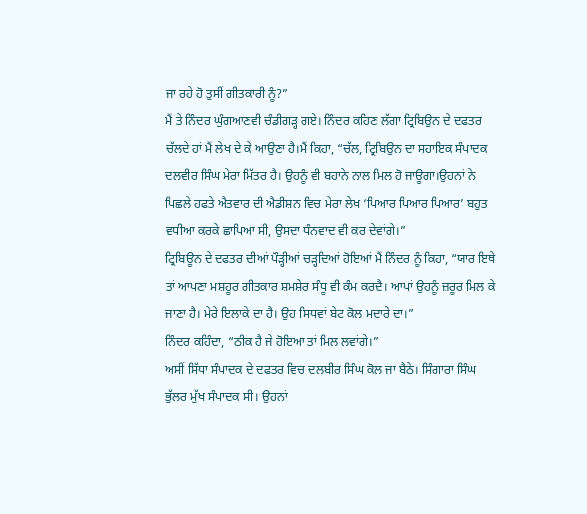ਜਾ ਰਹੇ ਹੋ ਤੁਸੀਂ ਗੀਤਕਾਰੀ ਨੂੰ?”
ਮੈਂ ਤੇ ਨਿੰਦਰ ਘੁੰਗਆਣਵੀ ਚੰਡੀਗੜ੍ਹ ਗਏ। ਨਿੰਦਰ ਕਹਿਣ ਲੱਗਾ ਟ੍ਰਿਬਿਉਨ ਦੇ ਦਫਤਰ ਚੱਲਦੇ ਹਾਂ ਮੈਂ ਲੇਖ ਦੇ ਕੇ ਆਉਣਾ ਹੈ।ਮੈਂ ਕਿਹਾ, “ਚੱਲ, ਟ੍ਰਿਬਿਉਨ ਦਾ ਸਹਾਇਕ ਸੰਪਾਦਕ ਦਲਵੀਰ ਸਿੰਘ ਮੇਰਾ ਮਿੱਤਰ ਹੈ। ਉਹਨੂੰ ਵੀ ਬਹਾਨੇ ਨਾਲ ਮਿਲ ਹੋ ਜਾਊਗਾ।ਉਹਨਾਂ ਨੇ ਪਿਛਲੇ ਹਫਤੇ ਐਤਵਾਰ ਦੀ ਐਡੀਸ਼ਨ ਵਿਚ ਮੇਰਾ ਲੇਖ ‘ਪਿਆਰ ਪਿਆਰ ਪਿਆਰ’ ਬਹੁਤ ਵਧੀਆ ਕਰਕੇ ਛਾਪਿਆ ਸੀ, ਉਸਦਾ ਧੰਨਵਾਦ ਵੀ ਕਰ ਦੇਵਾਂਗੇ।”
ਟ੍ਰਿਬਿਊਨ ਦੇ ਦਫਤਰ ਦੀਆਂ ਪੌੜ੍ਹੀਆਂ ਚੜ੍ਹਦਿਆਂ ਹੋਇਆਂ ਮੈਂ ਨਿੰਦਰ ਨੂੰ ਕਿਹਾ, “ਯਾਰ ਇਥੇ ਤਾਂ ਆਪਣਾ ਮਸ਼ਹੂਰ ਗੀਤਕਾਰ ਸ਼ਮਸ਼ੇਰ ਸੰਧੂ ਵੀ ਕੰਮ ਕਰਦੈ। ਆਪਾਂ ਉਹਨੂੰ ਜ਼ਰੂਰ ਮਿਲ ਕੇ ਜਾਣਾ ਹੈ। ਮੇਰੇ ਇਲਾਕੇ ਦਾ ਹੈ। ਉਹ ਸਿਧਵਾਂ ਬੇਟ ਕੋਲ ਮਦਾਰੇ ਦਾ।”
ਨਿੰਦਰ ਕਹਿੰਦਾ, “ਠੀਕ ਹੈ ਜੇ ਹੋਇਆ ਤਾਂ ਮਿਲ ਲਵਾਂਗੇ।”
ਅਸੀਂ ਸਿੱਧਾ ਸੰਪਾਦਕ ਦੇ ਦਫਤਰ ਵਿਚ ਦਲਬੀਰ ਸਿੰਘ ਕੋਲ ਜਾ ਬੈਠੇ। ਸਿੰਗਾਰਾ ਸਿੰਘ ਭੁੱਲਰ ਮੁੱਖ ਸੰਪਾਦਕ ਸੀ। ਉਹਨਾਂ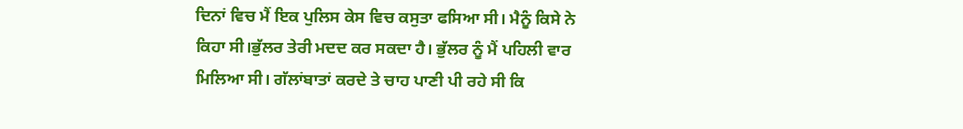ਦਿਨਾਂ ਵਿਚ ਮੈਂ ਇਕ ਪੁਲਿਸ ਕੇਸ ਵਿਚ ਕਸੁਤਾ ਫਸਿਆ ਸੀ। ਮੈਨੂੰ ਕਿਸੇ ਨੇ ਕਿਹਾ ਸੀ।ਭੁੱਲਰ ਤੇਰੀ ਮਦਦ ਕਰ ਸਕਦਾ ਹੈ। ਭੁੱਲਰ ਨੂੰ ਮੈਂ ਪਹਿਲੀ ਵਾਰ ਮਿਲਿਆ ਸੀ। ਗੱਲਾਂਬਾਤਾਂ ਕਰਦੇ ਤੇ ਚਾਹ ਪਾਣੀ ਪੀ ਰਹੇ ਸੀ ਕਿ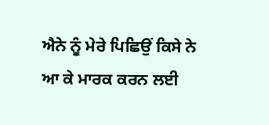ਐਨੇ ਨੂੰ ਮੇਰੇ ਪਿਛਿਉਂ ਕਿਸੇ ਨੇ ਆ ਕੇ ਮਾਰਕ ਕਰਨ ਲਈ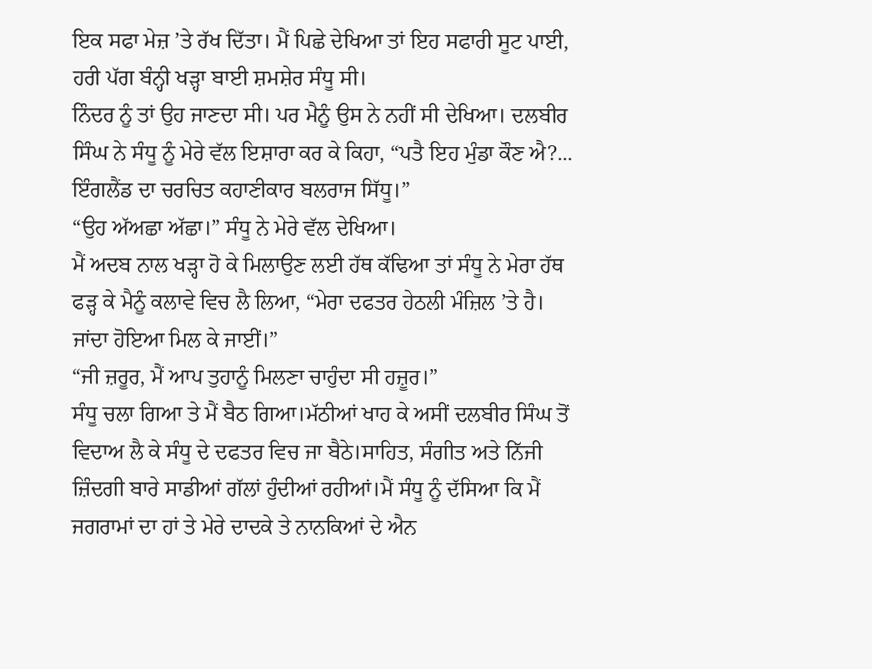ਇਕ ਸਫਾ ਮੇਜ਼ ’ਤੇ ਰੱਖ ਦਿੱਤਾ। ਮੈਂ ਪਿਛੇ ਦੇਖਿਆ ਤਾਂ ਇਹ ਸਫਾਰੀ ਸੂਟ ਪਾਈ, ਹਰੀ ਪੱਗ ਬੰਨ੍ਹੀ ਖੜ੍ਹਾ ਬਾਈ ਸ਼ਮਸ਼ੇਰ ਸੰਧੂ ਸੀ।
ਨਿੰਦਰ ਨੂੰ ਤਾਂ ਉਹ ਜਾਣਦਾ ਸੀ। ਪਰ ਮੈਨੂੰ ਉਸ ਨੇ ਨਹੀਂ ਸੀ ਦੇਖਿਆ। ਦਲਬੀਰ ਸਿੰਘ ਨੇ ਸੰਧੂ ਨੂੰ ਮੇਰੇ ਵੱਲ ਇਸ਼ਾਰਾ ਕਰ ਕੇ ਕਿਹਾ, “ਪਤੈ ਇਹ ਮੁੰਡਾ ਕੌਣ ਐ?... ਇੰਗਲੈਂਡ ਦਾ ਚਰਚਿਤ ਕਹਾਣੀਕਾਰ ਬਲਰਾਜ ਸਿੱਧੂ।”
“ਉਹ ਅੱਅਛਾ ਅੱਛਾ।” ਸੰਧੂ ਨੇ ਮੇਰੇ ਵੱਲ ਦੇਖਿਆ।
ਮੈਂ ਅਦਬ ਨਾਲ ਖੜ੍ਹਾ ਹੋ ਕੇ ਮਿਲਾਉਣ ਲਈ ਹੱਥ ਕੱਢਿਆ ਤਾਂ ਸੰਧੂ ਨੇ ਮੇਰਾ ਹੱਥ ਫੜ੍ਹ ਕੇ ਮੈਨੂੰ ਕਲਾਵੇ ਵਿਚ ਲੈ ਲਿਆ, “ਮੇਰਾ ਦਫਤਰ ਹੇਠਲੀ ਮੰਜ਼ਿਲ ’ਤੇ ਹੈ। ਜਾਂਦਾ ਹੋਇਆ ਮਿਲ ਕੇ ਜਾਈਂ।”
“ਜੀ ਜ਼ਰੂਰ, ਮੈਂ ਆਪ ਤੁਹਾਨੂੰ ਮਿਲਣਾ ਚਾਹੁੰਦਾ ਸੀ ਹਜ਼ੂਰ।”
ਸੰਧੂ ਚਲਾ ਗਿਆ ਤੇ ਮੈਂ ਬੈਠ ਗਿਆ।ਮੱਠੀਆਂ ਖਾਹ ਕੇ ਅਸੀਂ ਦਲਬੀਰ ਸਿੰਘ ਤੋਂ ਵਿਦਾਅ ਲੈ ਕੇ ਸੰਧੂ ਦੇ ਦਫਤਰ ਵਿਚ ਜਾ ਬੈਠੇ।ਸਾਹਿਤ, ਸੰਗੀਤ ਅਤੇ ਨਿੱਜੀ ਜ਼ਿੰਦਗੀ ਬਾਰੇ ਸਾਡੀਆਂ ਗੱਲਾਂ ਹੁੰਦੀਆਂ ਰਹੀਆਂ।ਮੈਂ ਸੰਧੂ ਨੂੰ ਦੱਸਿਆ ਕਿ ਮੈਂ ਜਗਰਾਮਾਂ ਦਾ ਹਾਂ ਤੇ ਮੇਰੇ ਦਾਦਕੇ ਤੇ ਨਾਨਕਿਆਂ ਦੇ ਐਨ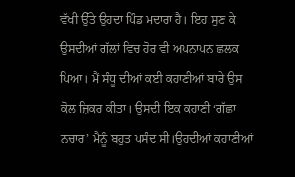ਵੱਖੀ ਉੱਤੇ ਉਹਦਾ ਪਿੰਡ ਮਦਾਰਾ ਹੈ। ਇਹ ਸੁਣ ਕੇ ਉਸਦੀਆਂ ਗੱਲਾਂ ਵਿਚ ਹੋਰ ਵੀ ਅਪਨਾਪਨ ਛਲਕ ਪਿਆ। ਮੈਂ ਸੰਧੂ ਦੀਆਂ ਕਈ ਕਹਾਣੀਆਂ ਬਾਰੇ ਉਸ ਕੋਲ ਜ਼ਿਕਰ ਕੀਤਾ। ਉਸਦੀ ਇਕ ਕਹਾਣੀ ‘ਗੱਛਾ ਨਚਾਰ’ ਮੈਨੂੰ ਬਹੁਤ ਪਸੰਦ ਸੀ।ਉਹਦੀਆਂ ਕਹਾਣੀਆਂ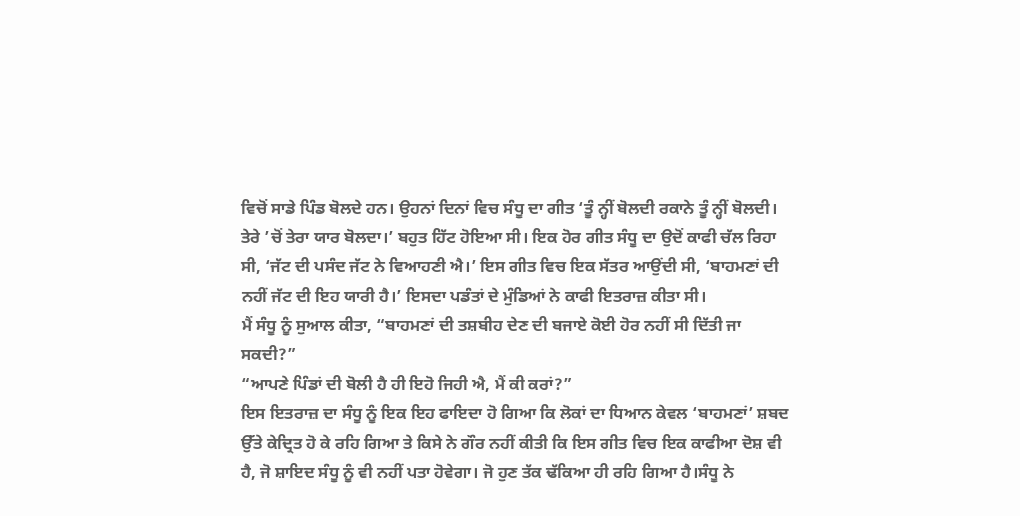ਵਿਚੋਂ ਸਾਡੇ ਪਿੰਡ ਬੋਲਦੇ ਹਨ। ਉਹਨਾਂ ਦਿਨਾਂ ਵਿਚ ਸੰਧੂ ਦਾ ਗੀਤ ‘ਤੂੰ ਨ੍ਹੀਂ ਬੋਲਦੀ ਰਕਾਨੇ ਤੂੰ ਨ੍ਹੀਂ ਬੋਲਦੀ। ਤੇਰੇ ’ਚੋਂ ਤੇਰਾ ਯਾਰ ਬੋਲਦਾ।’ ਬਹੁਤ ਹਿੱਟ ਹੋਇਆ ਸੀ। ਇਕ ਹੋਰ ਗੀਤ ਸੰਧੂ ਦਾ ਉਦੋਂ ਕਾਫੀ ਚੱਲ ਰਿਹਾ ਸੀ, ‘ਜੱਟ ਦੀ ਪਸੰਦ ਜੱਟ ਨੇ ਵਿਆਹਣੀ ਐ।’ ਇਸ ਗੀਤ ਵਿਚ ਇਕ ਸੱਤਰ ਆਉਂਦੀ ਸੀ, ‘ਬਾਹਮਣਾਂ ਦੀ ਨਹੀਂ ਜੱਟ ਦੀ ਇਹ ਯਾਰੀ ਹੈ।’ ਇਸਦਾ ਪਡੰਤਾਂ ਦੇ ਮੁੰਡਿਆਂ ਨੇ ਕਾਫੀ ਇਤਰਾਜ਼ ਕੀਤਾ ਸੀ।
ਮੈਂ ਸੰਧੂ ਨੂੰ ਸੁਆਲ ਕੀਤਾ, “ਬਾਹਮਣਾਂ ਦੀ ਤਸ਼ਬੀਹ ਦੇਣ ਦੀ ਬਜਾਏ ਕੋਈ ਹੋਰ ਨਹੀਂ ਸੀ ਦਿੱਤੀ ਜਾ ਸਕਦੀ?”
“ਆਪਣੇ ਪਿੰਡਾਂ ਦੀ ਬੋਲੀ ਹੈ ਹੀ ਇਹੋ ਜਿਹੀ ਐ, ਮੈਂ ਕੀ ਕਰਾਂ?”
ਇਸ ਇਤਰਾਜ਼ ਦਾ ਸੰਧੂ ਨੂੰ ਇਕ ਇਹ ਫਾਇਦਾ ਹੋ ਗਿਆ ਕਿ ਲੋਕਾਂ ਦਾ ਧਿਆਨ ਕੇਵਲ ‘ਬਾਹਮਣਾਂ’ ਸ਼ਬਦ ਉੱਤੇ ਕੇਦ੍ਰਿਤ ਹੋ ਕੇ ਰਹਿ ਗਿਆ ਤੇ ਕਿਸੇ ਨੇ ਗੌਰ ਨਹੀਂ ਕੀਤੀ ਕਿ ਇਸ ਗੀਤ ਵਿਚ ਇਕ ਕਾਫੀਆ ਦੋਸ਼ ਵੀ ਹੈ, ਜੋ ਸ਼ਾਇਦ ਸੰਧੂ ਨੂੰ ਵੀ ਨਹੀਂ ਪਤਾ ਹੋਵੇਗਾ। ਜੋ ਹੁਣ ਤੱਕ ਢੱਕਿਆ ਹੀ ਰਹਿ ਗਿਆ ਹੈ।ਸੰਧੂ ਨੇ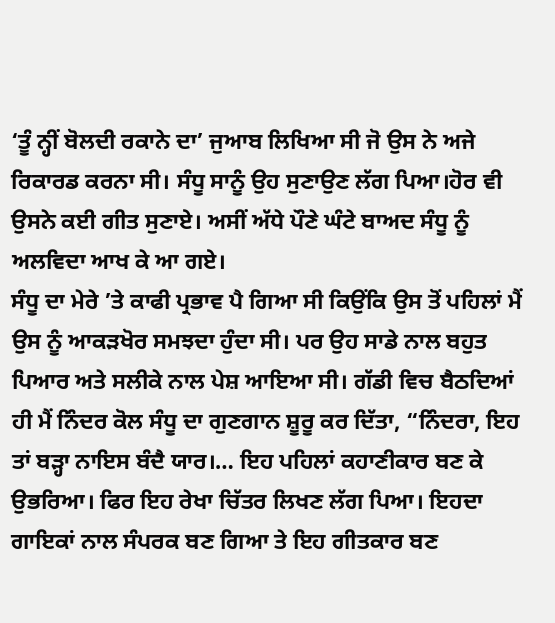‘ਤੂੰ ਨ੍ਹੀਂ ਬੋਲਦੀ ਰਕਾਨੇ ਦਾ’ ਜੁਆਬ ਲਿਖਿਆ ਸੀ ਜੋ ਉਸ ਨੇ ਅਜੇ ਰਿਕਾਰਡ ਕਰਨਾ ਸੀ। ਸੰਧੂ ਸਾਨੂੰ ਉਹ ਸੁਣਾਉਣ ਲੱਗ ਪਿਆ।ਹੋਰ ਵੀ ਉਸਨੇ ਕਈ ਗੀਤ ਸੁਣਾਏ। ਅਸੀਂ ਅੱਧੇ ਪੌਣੇ ਘੰਟੇ ਬਾਅਦ ਸੰਧੂ ਨੂੰ ਅਲਵਿਦਾ ਆਖ ਕੇ ਆ ਗਏ।
ਸੰਧੂ ਦਾ ਮੇਰੇ ’ਤੇ ਕਾਫੀ ਪ੍ਰਭਾਵ ਪੈ ਗਿਆ ਸੀ ਕਿਉਂਕਿ ਉਸ ਤੋਂ ਪਹਿਲਾਂ ਮੈਂ ਉਸ ਨੂੰ ਆਕੜਖੋਰ ਸਮਝਦਾ ਹੁੰਦਾ ਸੀ। ਪਰ ਉਹ ਸਾਡੇ ਨਾਲ ਬਹੁਤ ਪਿਆਰ ਅਤੇ ਸਲੀਕੇ ਨਾਲ ਪੇਸ਼ ਆਇਆ ਸੀ। ਗੱਡੀ ਵਿਚ ਬੈਠਦਿਆਂ ਹੀ ਮੈਂ ਨਿੰਦਰ ਕੋਲ ਸੰਧੂ ਦਾ ਗੁਣਗਾਨ ਸ਼ੂਰੂ ਕਰ ਦਿੱਤਾ, “ਨਿੰਦਰਾ, ਇਹ ਤਾਂ ਬੜ੍ਹਾ ਨਾਇਸ ਬੰਦੈ ਯਾਰ।… ਇਹ ਪਹਿਲਾਂ ਕਹਾਣੀਕਾਰ ਬਣ ਕੇ ਉਭਰਿਆ। ਫਿਰ ਇਹ ਰੇਖਾ ਚਿੱਤਰ ਲਿਖਣ ਲੱਗ ਪਿਆ। ਇਹਦਾ ਗਾਇਕਾਂ ਨਾਲ ਸੰਪਰਕ ਬਣ ਗਿਆ ਤੇ ਇਹ ਗੀਤਕਾਰ ਬਣ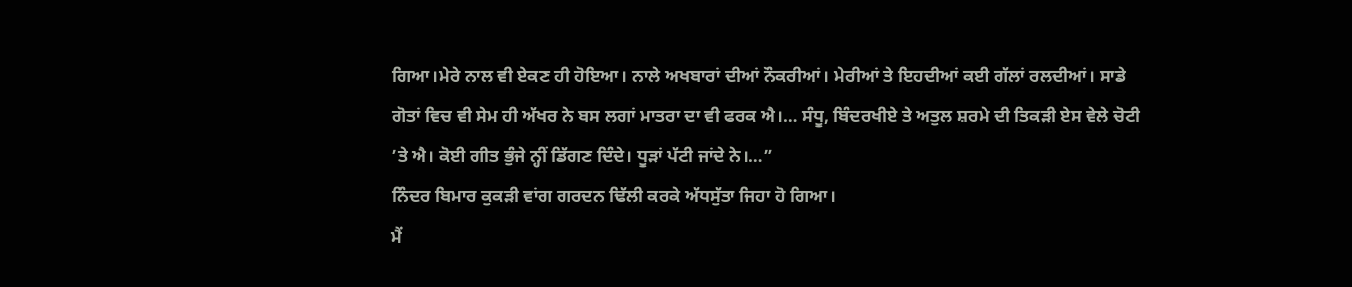ਗਿਆ।ਮੇਰੇ ਨਾਲ ਵੀ ਏਕਣ ਹੀ ਹੋਇਆ। ਨਾਲੇ ਅਖਬਾਰਾਂ ਦੀਆਂ ਨੌਕਰੀਆਂ। ਮੇਰੀਆਂ ਤੇ ਇਹਦੀਆਂ ਕਈ ਗੱਲਾਂ ਰਲਦੀਆਂ। ਸਾਡੇ ਗੋਤਾਂ ਵਿਚ ਵੀ ਸੇਮ ਹੀ ਅੱਖਰ ਨੇ ਬਸ ਲਗਾਂ ਮਾਤਰਾ ਦਾ ਵੀ ਫਰਕ ਐ।… ਸੰਧੂ, ਬਿੰਦਰਖੀਏ ਤੇ ਅਤੁਲ ਸ਼ਰਮੇ ਦੀ ਤਿਕੜੀ ਏਸ ਵੇਲੇ ਚੋਟੀ ’ਤੇ ਐ। ਕੋਈ ਗੀਤ ਭੁੰਜੇ ਨ੍ਹੀਂ ਡਿੱਗਣ ਦਿੰਦੇ। ਧੂੜਾਂ ਪੱਟੀ ਜਾਂਦੇ ਨੇ।…”
ਨਿੰਦਰ ਬਿਮਾਰ ਕੁਕੜੀ ਵਾਂਗ ਗਰਦਨ ਢਿੱਲੀ ਕਰਕੇ ਅੱਧਸੁੱਤਾ ਜਿਹਾ ਹੋ ਗਿਆ।
ਮੈਂ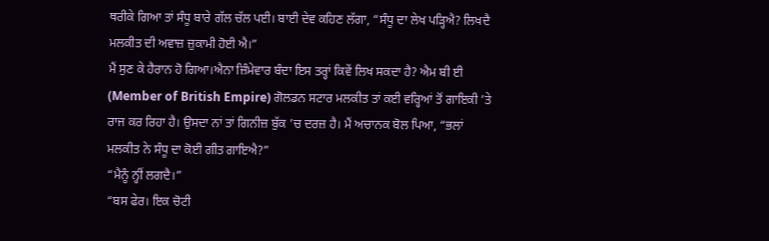ਥਰੀਕੇ ਗਿਆ ਤਾਂ ਸੰਧੂ ਬਾਰੇ ਗੱਲ ਚੱਲ ਪਈ। ਬਾਈ ਦੇਵ ਕਹਿਣ ਲੱਗਾ, “ਸੰਧੂ ਦਾ ਲੇਖ ਪੜ੍ਹਿਐ? ਲਿਖਦੈ ਮਲਕੀਤ ਦੀ ਅਵਾਜ਼ ਜ਼ੁਕਾਮੀ ਹੋਈ ਐ।”
ਮੈਂ ਸੁਣ ਕੇ ਹੈਰਾਨ ਹੋ ਗਿਆ।ਐਨਾ ਜ਼ਿੰਮੇਵਾਰ ਬੰਦਾ ਇਸ ਤਰ੍ਹਾਂ ਕਿਵੇਂ ਲਿਖ ਸਕਦਾ ਹੈ? ਐਮ ਬੀ ਈ (Member of British Empire) ਗੋਲਡਨ ਸਟਾਰ ਮਲਕੀਤ ਤਾਂ ਕਈ ਵਰ੍ਹਿਆਂ ਤੋਂ ਗਾਇਕੀ ’ਤੇ ਰਾਜ ਕਰ ਰਿਹਾ ਹੈ। ਉਸਦਾ ਨਾਂ ਤਾਂ ਗਿਨੀਜ਼ ਬੁੱਕ ’ਚ ਦਰਜ਼ ਹੈ। ਮੈਂ ਅਚਾਨਕ ਬੋਲ ਪਿਆ, “ਭਲਾਂ ਮਲਕੀਤ ਨੇ ਸੰਧੂ ਦਾ ਕੋਈ ਗੀਤ ਗਾਇਐ?”
“ਮੈਨੂੰ ਨ੍ਹੀਂ ਲਗਦੈ।”
“ਬਸ ਫੇਰ। ਇਕ ਚੋਟੀ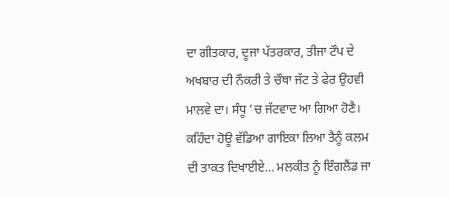ਦਾ ਗੀਤਕਾਰ, ਦੂਜਾ ਪੱਤਰਕਾਰ, ਤੀਜਾ ਟੌਪ ਦੇ ਅਖਬਾਰ ਦੀ ਨੌਕਰੀ ਤੇ ਚੌਥਾ ਜੱਟ ਤੇ ਫੇਰ ਉਹਵੀ ਮਾਲਵੇ ਦਾ। ਸੰਧੂ ’ਚ ਜੱਟਵਾਦ ਆ ਗਿਆ ਹੋਣੈ। ਕਹਿੰਦਾ ਹੋਊ ਵੱਡਿਆ ਗਾਇਕਾ ਲਿਆ ਤੈਨੂੰ ਕਲਮ ਦੀ ਤਾਕਤ ਦਿਖਾਈਏ… ਮਲਕੀਤ ਨੂੰ ਇੰਗਲੈਂਡ ਜਾ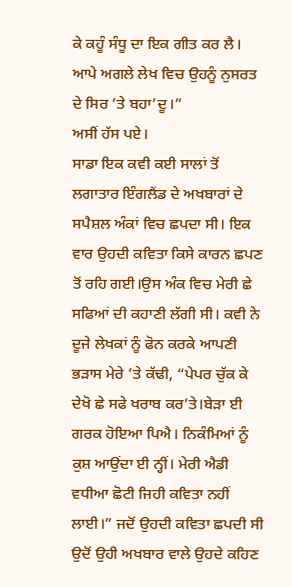ਕੇ ਕਹੂੰ ਸੰਧੂ ਦਾ ਇਕ ਗੀਤ ਕਰ ਲੈ। ਆਪੇ ਅਗਲੇ ਲੇਖ ਵਿਚ ਉਹਨੂੰ ਨੁਸਰਤ ਦੇ ਸਿਰ ’ਤੇ ਬਹਾ’ਦੂ।”
ਅਸੀਂ ਹੱਸ ਪਏ।
ਸਾਡਾ ਇਕ ਕਵੀ ਕਈ ਸਾਲਾਂ ਤੋਂ ਲਗਾਤਾਰ ਇੰਗਲੈਂਡ ਦੇ ਅਖਬਾਰਾਂ ਦੇ ਸਪੈਸ਼ਲ ਅੰਕਾਂ ਵਿਚ ਛਪਦਾ ਸੀ। ਇਕ ਵਾਰ ਉਹਦੀ ਕਵਿਤਾ ਕਿਸੇ ਕਾਰਨ ਛਪਣ ਤੋਂ ਰਹਿ ਗਈ।ਉਸ ਅੰਕ ਵਿਚ ਮੇਰੀ ਛੇ ਸਫਿਆਂ ਦੀ ਕਹਾਣੀ ਲੱਗੀ ਸੀ। ਕਵੀ ਨੇ ਦੂਜੇ ਲੇਖਕਾਂ ਨੂੰ ਫੋਨ ਕਰਕੇ ਆਪਣੀ ਭੜਾਸ ਮੇਰੇ ’ਤੇ ਕੱਢੀ, “ਪੇਪਰ ਚੁੱਕ ਕੇ ਦੇਖੋ ਛੇ ਸਫੇ ਖਰਾਬ ਕਰ’ਤੇ।ਬੇੜਾ ਈ ਗਰਕ ਹੋਇਆ ਪਿਐ। ਨਿਕੰਮਿਆਂ ਨੂੰ ਕੁਸ਼ ਆਉਂਦਾ ਈ ਨ੍ਹੀਂ। ਮੇਰੀ ਐਡੀ ਵਧੀਆ ਛੋਟੀ ਜਿਹੀ ਕਵਿਤਾ ਨਹੀਂ ਲਾਈ।” ਜਦੋਂ ਉਹਦੀ ਕਵਿਤਾ ਛਪਦੀ ਸੀ ਉਦੋਂ ਉਹੀ ਅਖਬਾਰ ਵਾਲੇ ਉਹਦੇ ਕਹਿਣ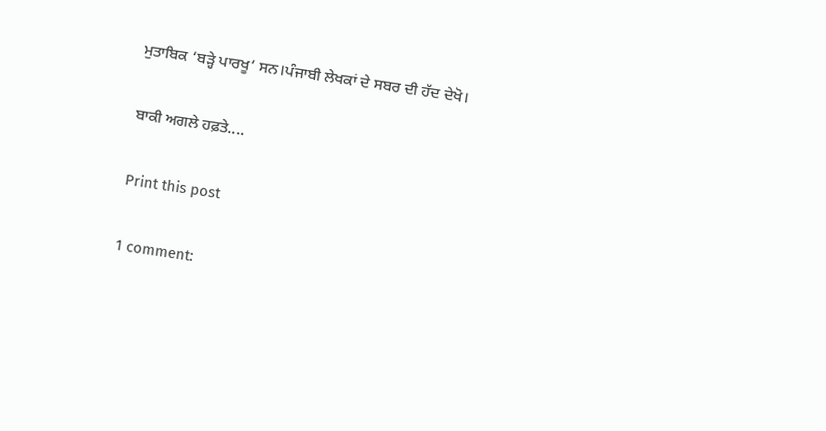ਮੁਤਾਬਿਕ ‘ਬੜ੍ਹੇ ਪਾਰਖੂ’ ਸਨ।ਪੰਜਾਬੀ ਲੇਖਕਾਂ ਦੇ ਸਬਰ ਦੀ ਹੱਦ ਦੇਖੋ।

ਬਾਕੀ ਅਗਲੇ ਹਫ਼ਤੇ....

Print this post

1 comment: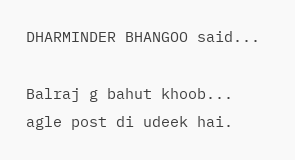DHARMINDER BHANGOO said...

Balraj g bahut khoob...
agle post di udeek hai.